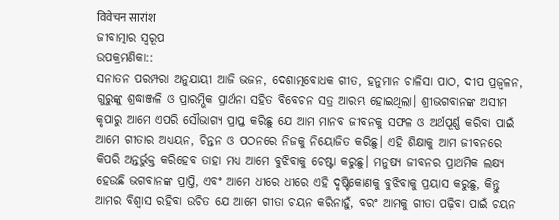विवेचन सारांश
ଜୀବାତ୍ମାର ସ୍ୱରୂପ
ଉପକ୍ରମଣିକା::
ସନାତନ ପରମ୍ପରା ଅନୁଯାୟୀ ଆଜି ଭଜନ, ଦେଶାତ୍ମବୋଧକ ଗୀତ, ହନୁମାନ ଚାଳିସା ପାଠ, ଦୀପ ପ୍ରଜ୍ୱଳନ, ଗୁରୁଙ୍କୁ ଶ୍ରଦ୍ଧାଞ୍ଜଳି ଓ ପ୍ରାରମ୍ଭିକ ପ୍ରାର୍ଥନା ସହିତ ବିବେଚନ ସତ୍ର ଆରମ୍ଭ ହୋଇଥିଲା। ଶ୍ରୀଭଗବାନଙ୍କ ଅସୀମ କୃପାରୁ ଆମେ ଏପରି ସୌଭାଗ୍ୟ ପ୍ରାପ୍ତ କରିଛୁ ଯେ ଆମ ମାନବ ଜୀବନକୁ ସଫଳ ଓ ଅର୍ଥପୂର୍ଣ୍ଣ କରିବା ପାଇଁ ଆମେ ଗୀତାର ଅଧ୍ୟୟନ, ଚିନ୍ତନ ଓ ପଠନରେ ନିଜକୁ ନିୟୋଜିତ କରିଛୁ। ଏହି ଶିକ୍ଷାକୁ ଆମ ଜୀବନରେ କିପରି ଅନ୍ତର୍ଭୁକ୍ତ କରିହେବ ତାହା ମଧ୍ୟ ଆମେ ବୁଝିବାକୁ ଚେଷ୍ଟା କରୁଛୁ। ମନୁଷ୍ୟ ଜୀବନର ପ୍ରାଥମିକ ଲକ୍ଷ୍ୟ ହେଉଛି ଭଗବାନଙ୍କ ପ୍ରାପ୍ତି, ଏବଂ ଆମେ ଧୀରେ ଧୀରେ ଏହି ଦୃଷ୍ଟିକୋଣକୁ ବୁଝିବାକୁ ପ୍ରୟାସ କରୁଛୁ, କିନ୍ତୁ ଆମର ବିଶ୍ୱାସ ରହିବା ଉଚିତ ଯେ ଆମେ ଗୀତା ଚୟନ କରିନାହୁଁ, ବରଂ ଆମକୁ ଗୀତା ପଢ଼ିବା ପାଇଁ ଚୟନ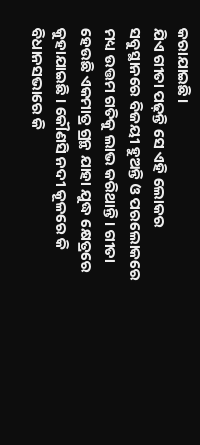କରାଯାଇଛି।
ଯିଏ ଗୀତା ପଢ଼ନ୍ତି ସେ ଏହି ଲୋକର ସବୁସ୍ଥାନରେ ବିଜୟୀ ହୁଅନ୍ତି ଓ ପରଲୋକରେ ମଧ୍ୟ ଉତ୍ତମ ଗତିକୁ ଲାଭ କରିଥାନ୍ତି। ଗୀତା ହେଉଛି ଏକମାତ୍ର ଗ୍ରନ୍ଥ ଯାହା ଯୁଦ୍ଧ କ୍ଷେତ୍ରରେ କୁହାଯାଇଛି । କୌଣସି ନଦୀ କୂଳରେ କି ବିଧାନସଭାରେ କି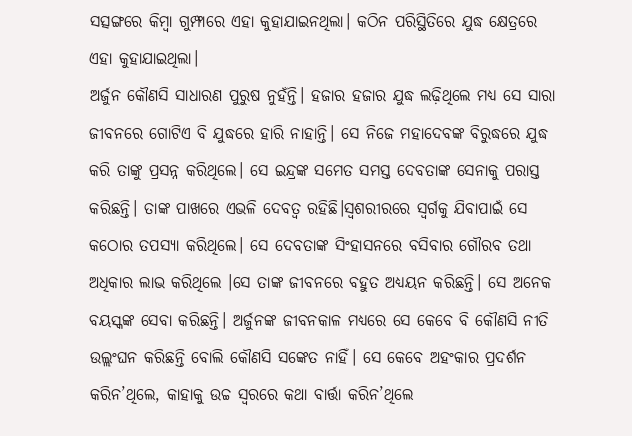ସତ୍ସଙ୍ଗରେ କିମ୍ବା ଗୁମ୍ଫାରେ ଏହା କୁହାଯାଇନଥିଲା। କଠିନ ପରିସ୍ଥିତିରେ ଯୁଦ୍ଧ କ୍ଷେତ୍ରରେ ଏହା କୁହାଯାଇଥିଲା।
ଅର୍ଜୁନ କୌଣସି ସାଧାରଣ ପୁରୁଷ ନୁହଁନ୍ତି। ହଜାର ହଜାର ଯୁଦ୍ଧ ଲଢ଼ିଥିଲେ ମଧ୍ୟ ସେ ସାରା ଜୀବନରେ ଗୋଟିଏ ବି ଯୁଦ୍ଧରେ ହାରି ନାହାନ୍ତି। ସେ ନିଜେ ମହାଦେବଙ୍କ ବିରୁଦ୍ଧରେ ଯୁଦ୍ଧ କରି ତାଙ୍କୁ ପ୍ରସନ୍ନ କରିଥିଲେ। ସେ ଇନ୍ଦ୍ରଙ୍କ ସମେତ ସମସ୍ତ ଦେବତାଙ୍କ ସେନାକୁ ପରାସ୍ତ କରିଛନ୍ତି। ତାଙ୍କ ପାଖରେ ଏଭଳି ଦେବତ୍ୱ ରହିଛି।ସ୍ୱଶରୀରରେ ସ୍ୱର୍ଗକୁ ଯିବାପାଇଁ ସେ କଠୋର ତପସ୍ୟା କରିଥିଲେ। ସେ ଦେବତାଙ୍କ ସିଂହାସନରେ ବସିବାର ଗୌରବ ତଥା ଅଧିକାର ଲାଭ କରିଥିଲେ ।ସେ ତାଙ୍କ ଜୀବନରେ ବହୁତ ଅଧ୍ୟୟନ କରିଛନ୍ତି। ସେ ଅନେକ ବୟସ୍କଙ୍କ ସେବା କରିଛନ୍ତି। ଅର୍ଜୁନଙ୍କ ଜୀବନକାଳ ମଧ୍ୟରେ ସେ କେବେ ବି କୌଣସି ନୀତି ଉଲ୍ଲଂଘନ କରିଛନ୍ତି ବୋଲି କୌଣସି ସଙ୍କେତ ନାହିଁ। ସେ କେବେ ଅହଂକାର ପ୍ରଦର୍ଶନ କରିନ’ଥିଲେ, କାହାକୁ ଉଚ୍ଚ ସ୍ୱରରେ କଥା ବାର୍ତ୍ତା କରିନ’ଥିଲେ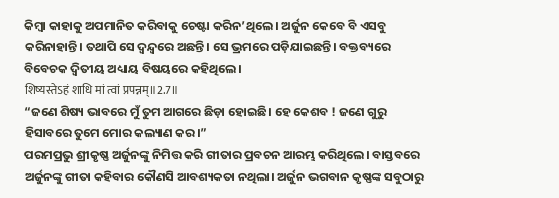କିମ୍ବା କାହାକୁ ଅପମାନିତ କରିବାକୁ ଚେଷ୍ଟା କରିନ’ଥିଲେ। ଅର୍ଜୁନ କେବେ ବି ଏସବୁ କରିନାହାନ୍ତି। ତଥାପି ସେ ଦ୍ୱନ୍ଦ୍ୱରେ ଅଛନ୍ତି। ସେ ଭ୍ରମରେ ପଡ଼ିଯାଇଛନ୍ତି। ବକ୍ତବ୍ୟରେ ବିବେଚକ ଦ୍ବିତୀୟ ଅଧ୍ୟାୟ ବିଷୟରେ କହିଥିଲେ।
शिष्यस्तेऽहं शाधि मां त्वां प्रपन्नम्॥2.7॥
“ଜଣେ ଶିଷ୍ୟ ଭାବରେ ମୁଁ ତୁମ ଆଗରେ ଛିଡ଼ା ହୋଇଛି। ହେ କେଶବ ! ଜଣେ ଗୁରୁ ହିସାବରେ ତୁମେ ମୋର କଲ୍ୟାଣ କର।”
ପରମପ୍ରଭୁ ଶ୍ରୀକୃଷ୍ଣ ଅର୍ଜୁନଙ୍କୁ ନିମିତ୍ତ କରି ଗୀତାର ପ୍ରବଚନ ଆରମ୍ଭ କରିଥିଲେ। ବାସ୍ତବରେ ଅର୍ଜୁନଙ୍କୁ ଗୀତା କହିବାର କୌଣସି ଆବଶ୍ୟକତା ନଥିଲା। ଅର୍ଜୁନ ଭଗବାନ କୃଷ୍ଣଙ୍କ ସବୁଠାରୁ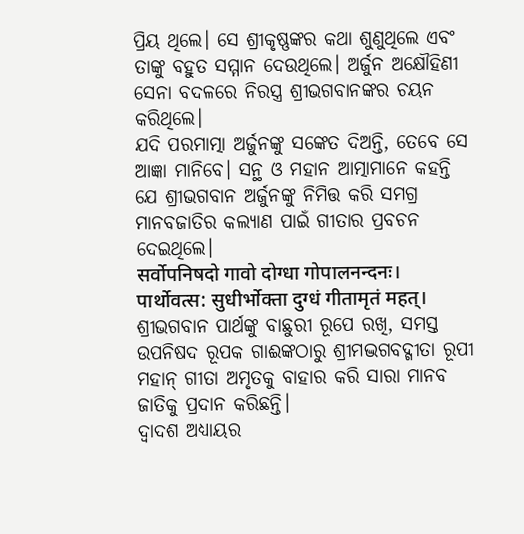ପ୍ରିୟ ଥିଲେ। ସେ ଶ୍ରୀକୃଷ୍ଣଙ୍କର କଥା ଶୁଣୁଥିଲେ ଏବଂ ତାଙ୍କୁ ବହୁତ ସମ୍ମାନ ଦେଉଥିଲେ। ଅର୍ଜୁନ ଅକ୍ଷୌହିଣୀ ସେନା ବଦଳରେ ନିରସ୍ତ୍ର ଶ୍ରୀଭଗବାନଙ୍କର ଚୟନ କରିଥିଲେ।
ଯଦି ପରମାତ୍ମା ଅର୍ଜୁନଙ୍କୁ ସଙ୍କେତ ଦିଅନ୍ତି, ତେବେ ସେ ଆଜ୍ଞା ମାନିବେ। ସନ୍ଥ ଓ ମହାନ ଆତ୍ମାମାନେ କହନ୍ତି ଯେ ଶ୍ରୀଭଗବାନ ଅର୍ଜୁନଙ୍କୁ ନିମିତ୍ତ କରି ସମଗ୍ର ମାନବଜାତିର କଲ୍ୟାଣ ପାଇଁ ଗୀତାର ପ୍ରବଚନ ଦେଇଥିଲେ।
सर्वोपनिषदो गावो दोग्धा गोपालनन्दनः।
पार्थोवत्स: सुधीर्भोक्ता दुग्धं गीतामृतं महत्।
ଶ୍ରୀଭଗବାନ ପାର୍ଥଙ୍କୁ ବାଛୁରୀ ରୂପେ ରଖି, ସମସ୍ତ ଉପନିଷଦ ରୂପକ ଗାଈଙ୍କଠାରୁ ଶ୍ରୀମଦ୍ଭଗବଦ୍ଗୀତା ରୂପୀ ମହାନ୍ ଗୀତା ଅମୃତକୁ ବାହାର କରି ସାରା ମାନବ ଜାତିକୁ ପ୍ରଦାନ କରିଛନ୍ତି।
ଦ୍ୱାଦଶ ଅଧ୍ୟାୟର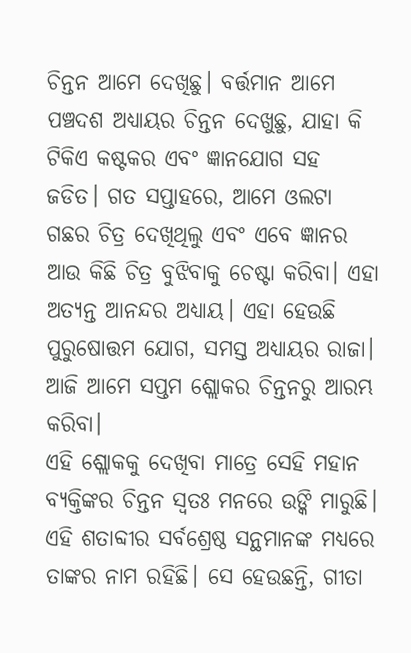ଚିନ୍ତନ ଆମେ ଦେଖିଛୁ। ବର୍ତ୍ତମାନ ଆମେ ପଞ୍ଚଦଶ ଅଧ୍ୟାୟର ଚିନ୍ତନ ଦେଖୁଛୁ, ଯାହା କି ଟିକିଏ କଷ୍ଟକର ଏବଂ ଜ୍ଞାନଯୋଗ ସହ ଜଡିତ। ଗତ ସପ୍ତାହରେ, ଆମେ ଓଲଟା ଗଛର ଚିତ୍ର ଦେଖିଥିଲୁ ଏବଂ ଏବେ ଜ୍ଞାନର ଆଉ କିଛି ଚିତ୍ର ବୁଝିବାକୁ ଚେଷ୍ଟା କରିବା। ଏହା ଅତ୍ୟନ୍ତ ଆନନ୍ଦର ଅଧ୍ୟାୟ। ଏହା ହେଉଛି ପୁରୁଷୋତ୍ତମ ଯୋଗ, ସମସ୍ତ ଅଧ୍ୟାୟର ରାଜା। ଆଜି ଆମେ ସପ୍ତମ ଶ୍ଲୋକର ଚିନ୍ତନରୁ ଆରମ୍ଭ କରିବା।
ଏହି ଶ୍ଲୋକକୁ ଦେଖିବା ମାତ୍ରେ ସେହି ମହାନ ବ୍ୟକ୍ତିଙ୍କର ଚିନ୍ତନ ସ୍ୱତଃ ମନରେ ଉଙ୍କି ମାରୁଛି। ଏହି ଶତାବ୍ଦୀର ସର୍ବଶ୍ରେଷ୍ଠ ସନ୍ଥମାନଙ୍କ ମଧ୍ୟରେ ତାଙ୍କର ନାମ ରହିଛି। ସେ ହେଉଛନ୍ତି, ଗୀତା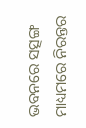ଭବନରେ ସତ୍ସଙ୍ଗ ମାଧ୍ୟମରେ ନିରନ୍ତର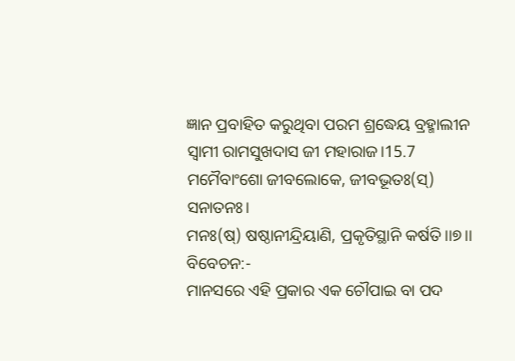ଜ୍ଞାନ ପ୍ରବାହିତ କରୁଥିବା ପରମ ଶ୍ରଦ୍ଧେୟ ବ୍ରହ୍ମାଲୀନ ସ୍ୱାମୀ ରାମସୁଖଦାସ ଜୀ ମହାରାଜ।15.7
ମମୈବାଂଶୋ ଜୀବଲୋକେ, ଜୀବଭୂତଃ(ସ୍) ସନାତନଃ।
ମନଃ(ଷ୍) ଷଷ୍ଠାନୀନ୍ଦ୍ରିୟାଣି, ପ୍ରକୃତିସ୍ଥାନି କର୍ଷତି।।୭।।
ବିବେଚନ:-
ମାନସରେ ଏହି ପ୍ରକାର ଏକ ଚୌପାଇ ବା ପଦ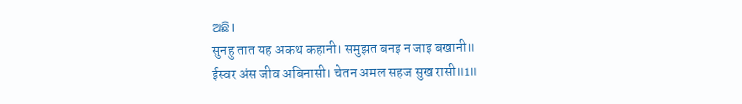ଅଛି।
सुनहु तात यह अकथ कहानी। समुझत बनइ न जाइ बखानी॥
ईस्वर अंस जीव अबिनासी। चेतन अमल सहज सुख रासी॥1॥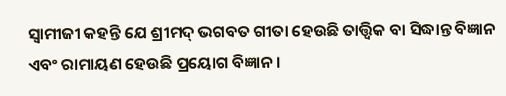ସ୍ୱାମୀଜୀ କହନ୍ତି ଯେ ଶ୍ରୀମଦ୍ ଭଗବତ ଗୀତା ହେଉଛି ତାତ୍ତ୍ୱିକ ବା ସିଦ୍ଧାନ୍ତ ବିଜ୍ଞାନ ଏବଂ ରାମାୟଣ ହେଉଛି ପ୍ରୟୋଗ ବିଜ୍ଞାନ।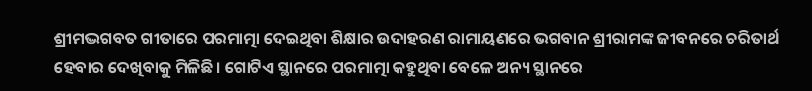ଶ୍ରୀମଦ୍ଭଗବତ ଗୀତାରେ ପରମାତ୍ମା ଦେଇଥିବା ଶିକ୍ଷାର ଉଦାହରଣ ରାମାୟଣରେ ଭଗବାନ ଶ୍ରୀରାମଙ୍କ ଜୀବନରେ ଚରିତାର୍ଥ ହେବାର ଦେଖିବାକୁ ମିଳିଛି। ଗୋଟିଏ ସ୍ଥାନରେ ପରମାତ୍ମା କହୁଥିବା ବେଳେ ଅନ୍ୟ ସ୍ଥାନରେ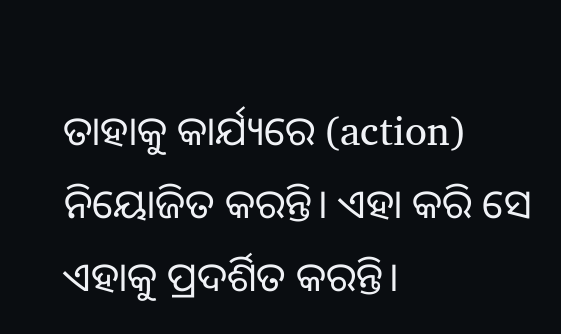ତାହାକୁ କାର୍ଯ୍ୟରେ (action) ନିୟୋଜିତ କରନ୍ତି। ଏହା କରି ସେ ଏହାକୁ ପ୍ରଦର୍ଶିତ କରନ୍ତି।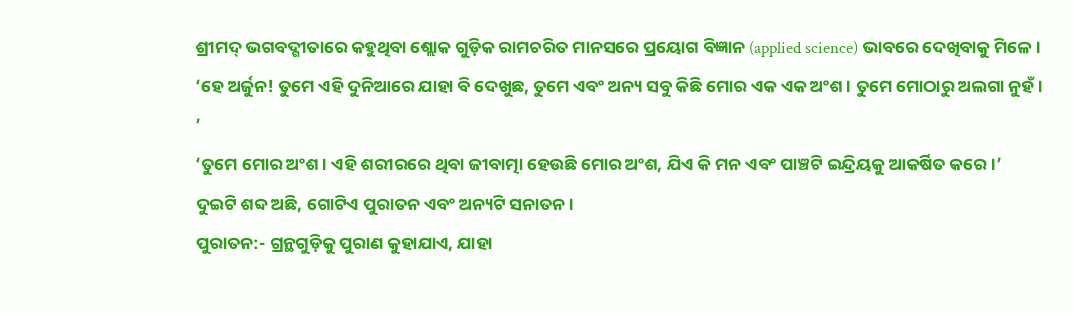ଶ୍ରୀମଦ୍ ଭଗବଦ୍ଗୀତାରେ କହୁଥିବା ଶ୍ଲୋକ ଗୁଡ଼ିକ ରାମଚରିତ ମାନସରେ ପ୍ରୟୋଗ ବିଜ୍ଞାନ (applied science) ଭାବରେ ଦେଖିବାକୁ ମିଳେ।
‘ହେ ଅର୍ଜୁନ! ତୁମେ ଏହି ଦୁନିଆରେ ଯାହା ବି ଦେଖୁଛ, ତୁମେ ଏବଂ ଅନ୍ୟ ସବୁ କିଛି ମୋର ଏକ ଏକ ଅଂଶ। ତୁମେ ମୋଠାରୁ ଅଲଗା ନୁହଁ। ’
‘ତୁମେ ମୋର ଅଂଶ। ଏହି ଶରୀରରେ ଥିବା ଜୀବାତ୍ମା ହେଉଛି ମୋର ଅଂଶ, ଯିଏ କି ମନ ଏବଂ ପାଞ୍ଚଟି ଇନ୍ଦ୍ରିୟକୁ ଆକର୍ଷିତ କରେ।’
ଦୁଇଟି ଶବ୍ଦ ଅଛି, ଗୋଟିଏ ପୁରାତନ ଏବଂ ଅନ୍ୟଟି ସନାତନ।
ପୁରାତନ:- ଗ୍ରନ୍ଥଗୁଡ଼ିକୁ ପୁରାଣ କୁହାଯାଏ, ଯାହା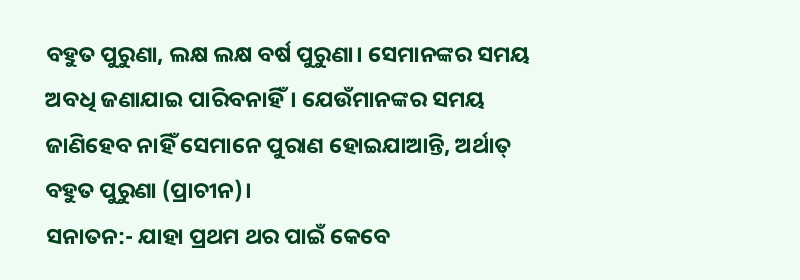ବହୁତ ପୁରୁଣା, ଲକ୍ଷ ଲକ୍ଷ ବର୍ଷ ପୁରୁଣା। ସେମାନଙ୍କର ସମୟ ଅବଧି ଜଣାଯାଇ ପାରିବନାହିଁ। ଯେଉଁମାନଙ୍କର ସମୟ ଜାଣିହେବ ନାହିଁ ସେମାନେ ପୁରାଣ ହୋଇଯାଆନ୍ତି, ଅର୍ଥାତ୍ ବହୁତ ପୁରୁଣା (ପ୍ରାଚୀନ)।
ସନାତନ:- ଯାହା ପ୍ରଥମ ଥର ପାଇଁ କେବେ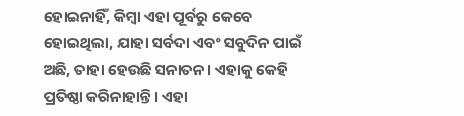ହୋଇନାହିଁ, କିମ୍ବା ଏହା ପୂର୍ବରୁ କେବେ ହୋଇଥିଲା, ଯାହା ସର୍ବଦା ଏବଂ ସବୁଦିନ ପାଇଁ ଅଛି, ତାହା ହେଉଛି ସନାତନ। ଏହାକୁ କେହି ପ୍ରତିଷ୍ଠା କରିନାହାନ୍ତି। ଏହା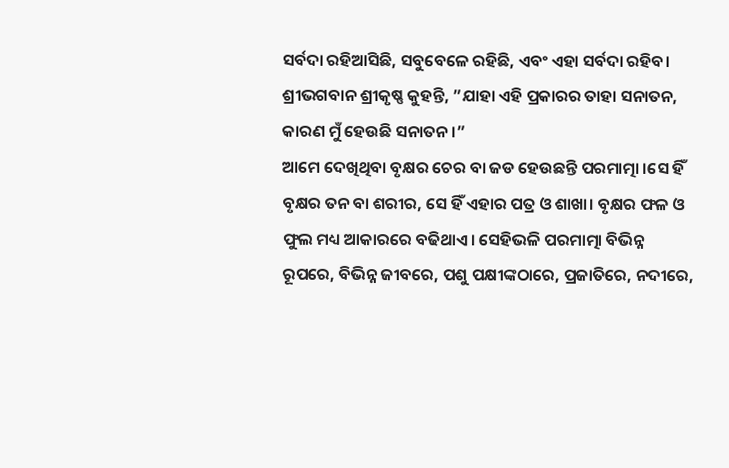ସର୍ବଦା ରହିଆସିଛି, ସବୁବେଳେ ରହିଛି, ଏବଂ ଏହା ସର୍ବଦା ରହିବ। ଶ୍ରୀଭଗବାନ ଶ୍ରୀକୃଷ୍ଣ କୁହନ୍ତି, ”ଯାହା ଏହି ପ୍ରକାରର ତାହା ସନାତନ, କାରଣ ମୁଁ ହେଉଛି ସନାତନ।”
ଆମେ ଦେଖିଥିବା ବୃକ୍ଷର ଚେର ବା ଜଡ ହେଉଛନ୍ତି ପରମାତ୍ମା ।ସେ ହିଁ ବୃକ୍ଷର ତନ ବା ଶରୀର, ସେ ହିଁ ଏହାର ପତ୍ର ଓ ଶାଖା। ବୃକ୍ଷର ଫଳ ଓ ଫୁଲ ମଧ୍ୟ ଆକାରରେ ବଢିଥାଏ। ସେହିଭଳି ପରମାତ୍ମା ବିଭିନ୍ନ ରୂପରେ, ବିଭିନ୍ନ ଜୀବରେ, ପଶୁ ପକ୍ଷୀଙ୍କଠାରେ, ପ୍ରଜାତିରେ, ନଦୀରେ,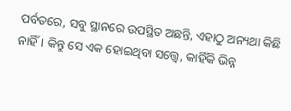ପର୍ବତରେ, ସବୁ ସ୍ଥାନରେ ଉପସ୍ଥିତ ଅଛନ୍ତି, ଏହାଠୁ ଅନ୍ୟଥା କିଛି ନାହିଁ। କିନ୍ତୁ ସେ ଏକ ହୋଇଥିବା ସତ୍ତ୍ୱେ, କାହିଁକି ଭିନ୍ନ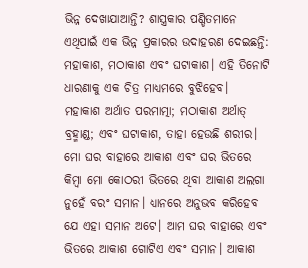ଭିନ୍ନ ଦେଖାଯାଆନ୍ତି? ଶାସ୍ତ୍ରକାର ପଣ୍ଡିତମାନେ ଏଥିପାଇଁ ଏକ ଭିନ୍ନ ପ୍ରକାରର ଉଦାହରଣ ଦେଇଛନ୍ତି: ମହାକାଶ, ମଠାକାଶ ଏବଂ ଘଟାକାଶ। ଏହି ତିନୋଟି ଧାରଣାକୁ ଏକ ଚିତ୍ର ମାଧ୍ୟମରେ ବୁଝିହେବ।
ମହାକାଶ ଅର୍ଥାତ ପରମାତ୍ମା; ମଠାକାଶ ଅର୍ଥାତ୍ ବ୍ରହ୍ମାଣ୍ଡ; ଏବଂ ଘଟାକାଶ, ତାହା ହେଉଛି ଶରୀର। ମୋ ଘର ବାହାରେ ଆକାଶ ଏବଂ ଘର ଭିତରେ କିମ୍ବା ମୋ କୋଠରୀ ଭିତରେ ଥିବା ଆକାଶ ଅଲଗା ନୁହେଁ ବରଂ ସମାନ। ଧ୍ୟାନରେ ଅନୁଭବ କରିହେବ ଯେ ଏହା ସମାନ ଅଟେ। ଆମ ଘର ବାହାରେ ଏବଂ ଭିତରେ ଆକାଶ ଗୋଟିଏ ଏବଂ ସମାନ। ଆକାଶ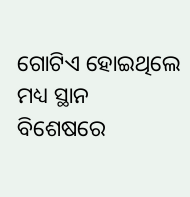ଗୋଟିଏ ହୋଇଥିଲେ ମଧ୍ୟ ସ୍ଥାନ ବିଶେଷରେ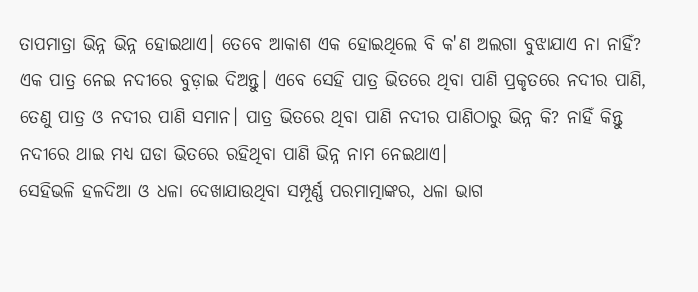ତାପମାତ୍ରା ଭିନ୍ନ ଭିନ୍ନ ହୋଇଥାଏ। ତେବେ ଆକାଶ ଏକ ହୋଇଥିଲେ ବି କ'ଣ ଅଲଗା ବୁଝାଯାଏ ନା ନାହିଁ?
ଏକ ପାତ୍ର ନେଇ ନଦୀରେ ବୁଡ଼ାଇ ଦିଅନ୍ତୁ। ଏବେ ସେହି ପାତ୍ର ଭିତରେ ଥିବା ପାଣି ପ୍ରକୃତରେ ନଦୀର ପାଣି, ତେଣୁ ପାତ୍ର ଓ ନଦୀର ପାଣି ସମାନ। ପାତ୍ର ଭିତରେ ଥିବା ପାଣି ନଦୀର ପାଣିଠାରୁ ଭିନ୍ନ କି? ନାହିଁ କିନ୍ତୁ ନଦୀରେ ଥାଇ ମଧ୍ୟ ଘଡା ଭିତରେ ରହିଥିବା ପାଣି ଭିନ୍ନ ନାମ ନେଇଥାଏ।
ସେହିଭଳି ହଳଦିଆ ଓ ଧଳା ଦେଖାଯାଉଥିବା ସମ୍ପୂର୍ଣ୍ଣ ପରମାତ୍ମାଙ୍କର, ଧଳା ଭାଗ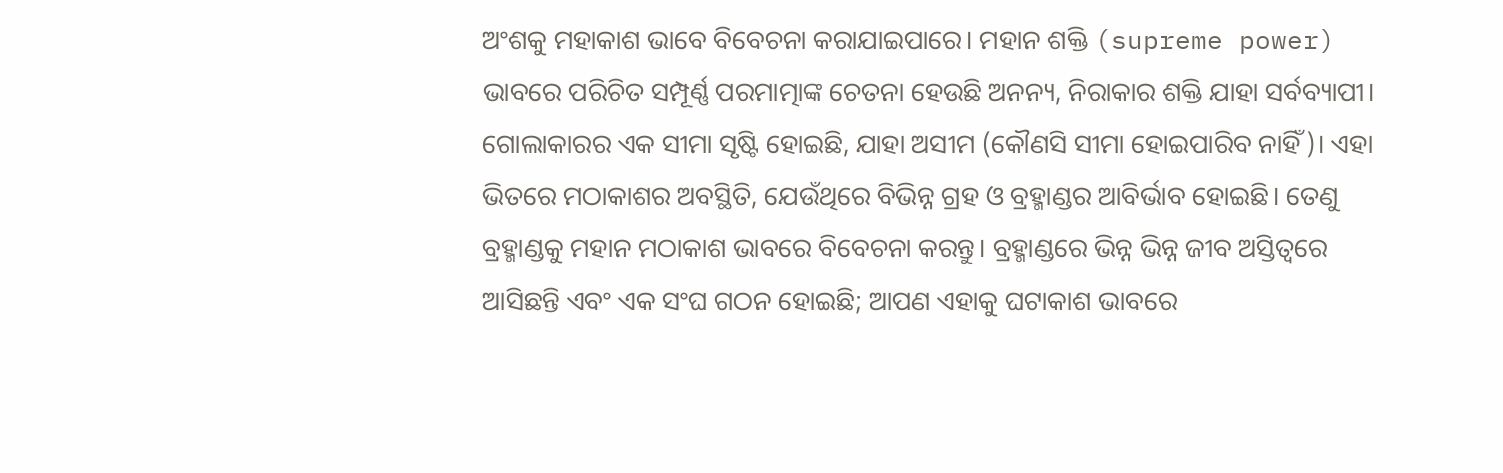ଅଂଶକୁ ମହାକାଶ ଭାବେ ବିବେଚନା କରାଯାଇପାରେ। ମହାନ ଶକ୍ତି (supreme power) ଭାବରେ ପରିଚିତ ସମ୍ପୂର୍ଣ୍ଣ ପରମାତ୍ମାଙ୍କ ଚେତନା ହେଉଛି ଅନନ୍ୟ, ନିରାକାର ଶକ୍ତି ଯାହା ସର୍ବବ୍ୟାପୀ। ଗୋଲାକାରର ଏକ ସୀମା ସୃଷ୍ଟି ହୋଇଛି, ଯାହା ଅସୀମ (କୌଣସି ସୀମା ହୋଇପାରିବ ନାହିଁ)। ଏହା ଭିତରେ ମଠାକାଶର ଅବସ୍ଥିତି, ଯେଉଁଥିରେ ବିଭିନ୍ନ ଗ୍ରହ ଓ ବ୍ରହ୍ମାଣ୍ଡର ଆବିର୍ଭାବ ହୋଇଛି। ତେଣୁ ବ୍ରହ୍ମାଣ୍ଡକୁ ମହାନ ମଠାକାଶ ଭାବରେ ବିବେଚନା କରନ୍ତୁ। ବ୍ରହ୍ମାଣ୍ଡରେ ଭିନ୍ନ ଭିନ୍ନ ଜୀବ ଅସ୍ତିତ୍ୱରେ ଆସିଛନ୍ତି ଏବଂ ଏକ ସଂଘ ଗଠନ ହୋଇଛି; ଆପଣ ଏହାକୁ ଘଟାକାଶ ଭାବରେ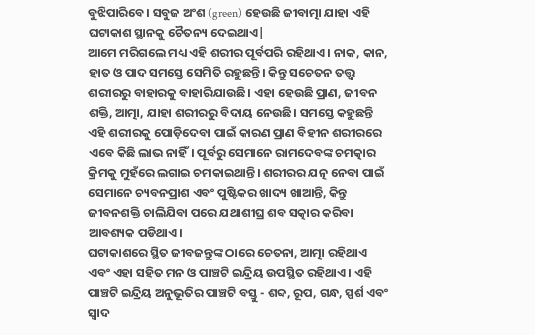ବୁଝିପାରିବେ। ସବୁଜ ଅଂଶ (green) ହେଉଛି ଜୀବାତ୍ମା ଯାହା ଏହି ଘଟାକାଶ ସ୍ଥାନକୁ ଚୈତନ୍ୟ ଦେଇଥାଏ|
ଆମେ ମରିଗଲେ ମଧ୍ୟ ଏହି ଶରୀର ପୂର୍ବପରି ରହିଥାଏ। ନାକ, କାନ, ହାତ ଓ ପାଦ ସମସ୍ତେ ସେମିତି ରହୁଛନ୍ତି। କିନ୍ତୁ ସଚେତନ ତତ୍ତ୍ୱ ଶରୀରରୁ ବାହାରକୁ ବାହାରିଯାଉଛି। ଏହା ହେଉଛି ପ୍ରାଣ, ଜୀବନ ଶକ୍ତି, ଆତ୍ମା, ଯାହା ଶରୀରରୁ ବିଦାୟ ନେଉଛି। ସମସ୍ତେ କହୁଛନ୍ତି ଏହି ଶରୀରକୁ ପୋଡ଼ିଦେବା ପାଇଁ କାରଣ ପ୍ରାଣ ବିହୀନ ଶରୀରରେ ଏବେ କିଛି ଲାଭ ନାହିଁ। ପୂର୍ବରୁ ସେମାନେ ରାମଦେବଙ୍କ ଚମତ୍କାର କ୍ରିମକୁ ମୁହଁରେ ଲଗାଇ ଚମକାଇଥାନ୍ତି। ଶରୀରର ଯତ୍ନ ନେବା ପାଇଁ ସେମାନେ ଚ୍ୟବନପ୍ରାଶ ଏବଂ ପୁଷ୍ଟିକର ଖାଦ୍ୟ ଖାଆନ୍ତି, କିନ୍ତୁ ଜୀବନଶକ୍ତି ଚାଲିଯିବା ପରେ ଯଥାଶୀଘ୍ର ଶବ ସତ୍କାର କରିବା ଆବଶ୍ୟକ ପଡିଥାଏ।
ଘଟାକାଶରେ ସ୍ଥିତ ଜୀବଜନ୍ତୁଙ୍କ ଠାରେ ଚେତନା, ଆତ୍ମା ରହିଥାଏ ଏବଂ ଏହା ସହିତ ମନ ଓ ପାଞ୍ଚଟି ଇନ୍ଦ୍ରିୟ ଉପସ୍ଥିତ ରହିଥାଏ। ଏହି ପାଞ୍ଚଟି ଇନ୍ଦ୍ରିୟ ଅନୁଭୂତିର ପାଞ୍ଚଟି ବସ୍ତୁ - ଶବ୍ଦ, ରୂପ, ଗନ୍ଧ, ସ୍ପର୍ଶ ଏବଂ ସ୍ୱାଦ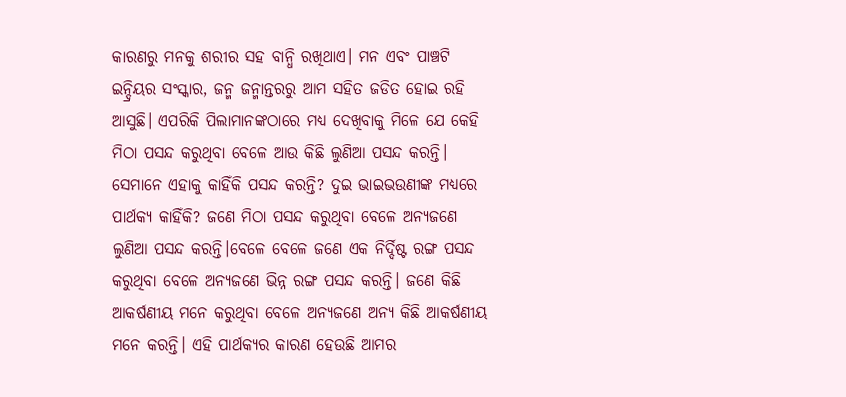କାରଣରୁ ମନକୁ ଶରୀର ସହ ବାନ୍ଧି ରଖିଥାଏ। ମନ ଏବଂ ପାଞ୍ଚଟି ଇନ୍ଦ୍ରିୟର ସଂସ୍କାର, ଜନ୍ମ ଜନ୍ମାନ୍ତରରୁ ଆମ ସହିତ ଜଡିତ ହୋଇ ରହି ଆସୁଛି। ଏପରିକି ପିଲାମାନଙ୍କଠାରେ ମଧ୍ୟ ଦେଖିବାକୁ ମିଳେ ଯେ କେହି ମିଠା ପସନ୍ଦ କରୁଥିବା ବେଳେ ଆଉ କିଛି ଲୁଣିଆ ପସନ୍ଦ କରନ୍ତି। ସେମାନେ ଏହାକୁ କାହିଁକି ପସନ୍ଦ କରନ୍ତି? ଦୁଇ ଭାଇଭଉଣୀଙ୍କ ମଧ୍ୟରେ ପାର୍ଥକ୍ୟ କାହିଁକି? ଜଣେ ମିଠା ପସନ୍ଦ କରୁଥିବା ବେଳେ ଅନ୍ୟଜଣେ ଲୁଣିଆ ପସନ୍ଦ କରନ୍ତି।ବେଳେ ବେଳେ ଜଣେ ଏକ ନିର୍ଦ୍ଦିଷ୍ଟ ରଙ୍ଗ ପସନ୍ଦ କରୁଥିବା ବେଳେ ଅନ୍ୟଜଣେ ଭିନ୍ନ ରଙ୍ଗ ପସନ୍ଦ କରନ୍ତି। ଜଣେ କିଛି ଆକର୍ଷଣୀୟ ମନେ କରୁଥିବା ବେଳେ ଅନ୍ୟଜଣେ ଅନ୍ୟ କିଛି ଆକର୍ଷଣୀୟ ମନେ କରନ୍ତି। ଏହି ପାର୍ଥକ୍ୟର କାରଣ ହେଉଛି ଆମର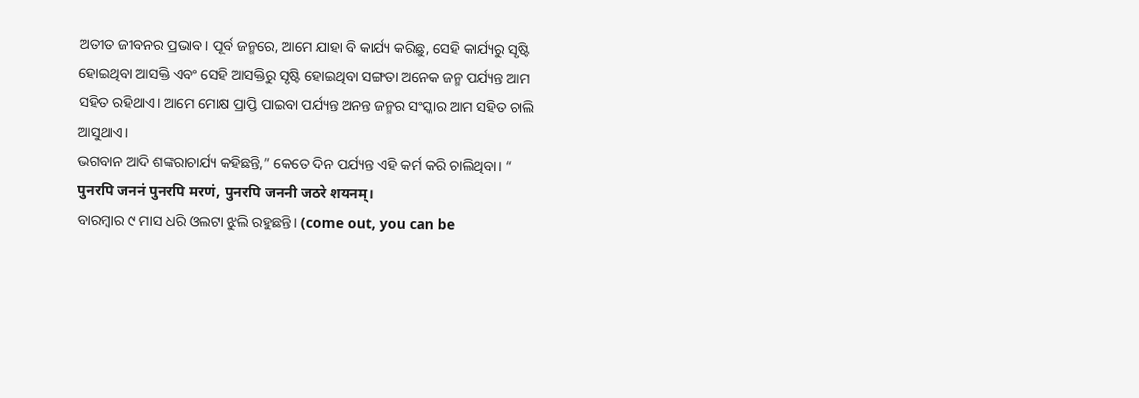ଅତୀତ ଜୀବନର ପ୍ରଭାବ। ପୂର୍ବ ଜନ୍ମରେ, ଆମେ ଯାହା ବି କାର୍ଯ୍ୟ କରିଛୁ, ସେହି କାର୍ଯ୍ୟରୁ ସୃଷ୍ଟି ହୋଇଥିବା ଆସକ୍ତି ଏବଂ ସେହି ଆସକ୍ତିରୁ ସୃଷ୍ଟି ହୋଇଥିବା ସଙ୍ଗତା ଅନେକ ଜନ୍ମ ପର୍ଯ୍ୟନ୍ତ ଆମ ସହିତ ରହିଥାଏ। ଆମେ ମୋକ୍ଷ ପ୍ରାପ୍ତି ପାଇବା ପର୍ଯ୍ୟନ୍ତ ଅନନ୍ତ ଜନ୍ମର ସଂସ୍କାର ଆମ ସହିତ ଚାଲି ଆସୁଥାଏ।
ଭଗବାନ ଆଦି ଶଙ୍କରାଚାର୍ଯ୍ୟ କହିଛନ୍ତି,” କେତେ ଦିନ ପର୍ଯ୍ୟନ୍ତ ଏହି କର୍ମ କରି ଚାଲିଥିବା। “
पुनरपि जननं पुनरपि मरणं, पुनरपि जननी जठरे शयनम्।
ବାରମ୍ବାର ୯ ମାସ ଧରି ଓଲଟା ଝୁଲି ରହୁଛନ୍ତି। (come out, you can be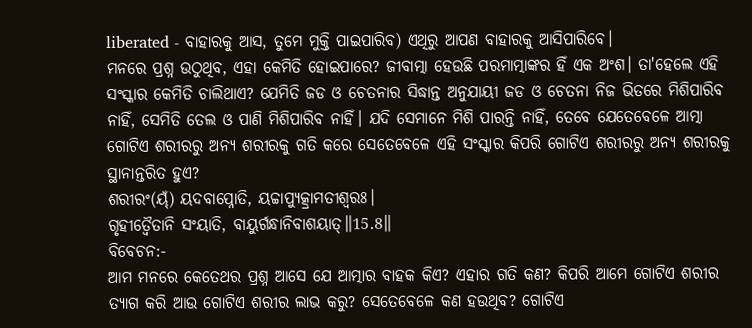liberated - ବାହାରକୁ ଆସ, ତୁମେ ମୁକ୍ତି ପାଇପାରିବ) ଏଥିରୁ ଆପଣ ବାହାରକୁ ଆସିପାରିବେ।
ମନରେ ପ୍ରଶ୍ନ ଉଠୁଥିବ, ଏହା କେମିତି ହୋଇପାରେ? ଜୀବାତ୍ମା ହେଉଛି ପରମାତ୍ମାଙ୍କର ହିଁ ଏକ ଅଂଶ। ତା'ହେଲେ ଏହି ସଂସ୍କାର କେମିତି ଚାଲିଥାଏ? ଯେମିତି ଜଡ ଓ ଚେତନାର ସିଦ୍ଧାନ୍ତ ଅନୁଯାୟୀ ଜଡ ଓ ଚେତନା ନିଜ ଭିତରେ ମିଶିପାରିବ ନାହିଁ, ସେମିତି ତେଲ ଓ ପାଣି ମିଶିପାରିବ ନାହିଁ। ଯଦି ସେମାନେ ମିଶି ପାରନ୍ତି ନାହିଁ, ତେବେ ଯେତେବେଳେ ଆତ୍ମା ଗୋଟିଏ ଶରୀରରୁ ଅନ୍ୟ ଶରୀରକୁ ଗତି କରେ ସେତେବେଳେ ଏହି ସଂସ୍କାର କିପରି ଗୋଟିଏ ଶରୀରରୁ ଅନ୍ୟ ଶରୀରକୁ ସ୍ଥାନାନ୍ତରିତ ହୁଏ?
ଶରୀରଂ(ୟ୍ଁ) ୟଦବାପ୍ନୋତି, ୟଚ୍ଚାପ୍ୟୁତ୍କ୍ରାମତୀଶ୍ୱରଃ।
ଗୃହୀତ୍ୱୈତାନି ସଂୟାତି, ବାୟୁର୍ଗନ୍ଧାନିବାଶୟାତ୍॥15.8॥
ବିବେଚନ:-
ଆମ ମନରେ କେତେଥର ପ୍ରଶ୍ନ ଆସେ ଯେ ଆତ୍ମାର ବାହକ କିଏ? ଏହାର ଗତି କଣ? କିପରି ଆମେ ଗୋଟିଏ ଶରୀର ତ୍ୟାଗ କରି ଆଉ ଗୋଟିଏ ଶରୀର ଲାଭ କରୁ? ସେତେବେଳେ କଣ ହଉଥିବ? ଗୋଟିଏ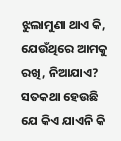ଝୁଲାମୁଣା ଥାଏ କି, ଯେଉଁଥିରେ ଆମକୁ ରଖି, ନିଆଯାଏ? ସତକଥା ହେଉଛି ଯେ କିଏ ଯାଏନି କି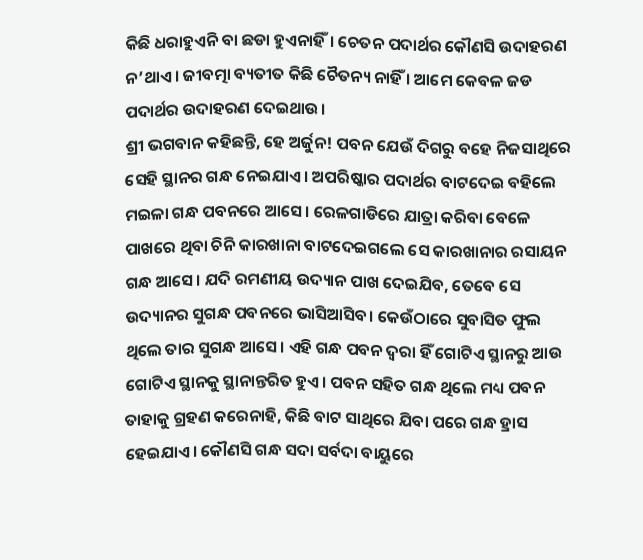କିଛି ଧରାହୁଏନି ବା ଛଡା ହୁଏନାହିଁ। ଚେତନ ପଦାର୍ଥର କୌଣସି ଉଦାହରଣ ନ’ଥାଏ। ଜୀବତ୍ମା ବ୍ୟତୀତ କିଛି ଚୈତନ୍ୟ ନାହିଁ । ଆମେ କେବଳ ଜଡ ପଦାର୍ଥର ଉଦାହରଣ ଦେଇଥାଉ।
ଶ୍ରୀ ଭଗବାନ କହିଛନ୍ତି, ହେ ଅର୍ଜୁନ! ପବନ ଯେଉଁ ଦିଗରୁ ବହେ ନିଜସାଥିରେ ସେହି ସ୍ଥାନର ଗନ୍ଧ ନେଇଯାଏ। ଅପରିଷ୍କାର ପଦାର୍ଥର ବାଟଦେଇ ବହିଲେ ମଇଳା ଗନ୍ଧ ପବନରେ ଆସେ। ରେଳଗାଡିରେ ଯାତ୍ରା କରିବା ବେଳେ ପାଖରେ ଥିବା ଚିନି କାରଖାନା ବାଟଦେଇଗଲେ ସେ କାରଖାନାର ରସାୟନ ଗନ୍ଧ ଆସେ। ଯଦି ରମଣୀୟ ଉଦ୍ୟାନ ପାଖ ଦେଇଯିବ, ତେବେ ସେ ଉଦ୍ୟାନର ସୁଗନ୍ଧ ପବନରେ ଭାସିଆସିବ। କେଉଁଠାରେ ସୁବାସିତ ଫୁଲ ଥିଲେ ତାର ସୁଗନ୍ଧ ଆସେ। ଏହି ଗନ୍ଧ ପବନ ଦ୍ୱରା ହିଁ ଗୋଟିଏ ସ୍ଥାନରୁ ଆଉ ଗୋଟିଏ ସ୍ଥାନକୁ ସ୍ଥାନାନ୍ତରିତ ହୁଏ। ପବନ ସହିତ ଗନ୍ଧ ଥିଲେ ମଧ୍ୟ ପବନ ତାହାକୁ ଗ୍ରହଣ କରେନାହି, କିଛି ବାଟ ସାଥିରେ ଯିବା ପରେ ଗନ୍ଧ ହ୍ରାସ ହେଇଯାଏ। କୌଣସି ଗନ୍ଧ ସଦା ସର୍ବଦା ବାୟୁରେ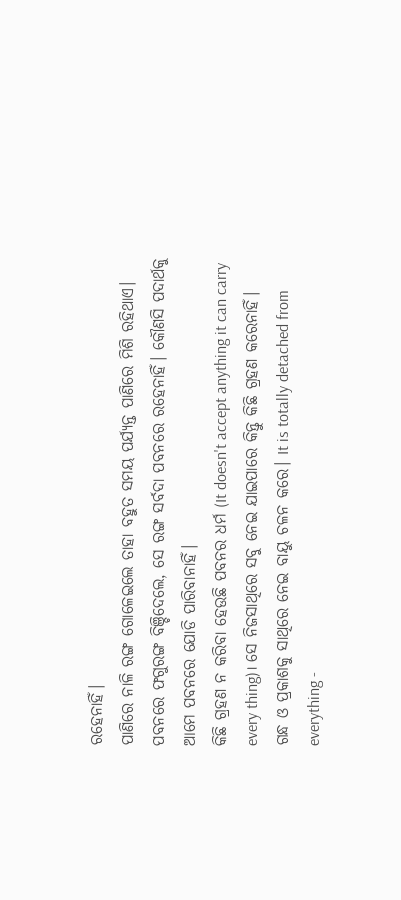ରହେନାହିଁ।
ପାଣିରେ ନାଳି ରଙ୍ଗ ଗୋଳେଇଲେ ତାହା ବହୁତ ସମୟ ପର୍ଯ୍ୟନ୍ତ ପାଣିରେ ମିଶି ରହିଥାଏ। ପବନରେ ଫଗୁରଙ୍ଗ ବିଞ୍ଚିଦେଲେ, ସେ ରଙ୍ଗ ସର୍ବଦା ପବନରେ ରହେନାହିଁ। କୌଣସି ପଦାର୍ଥକୁ ଆମେ ପବନରେ ଯୋଡି ପାରିବାନାହିଁ।
କିଛି ଗ୍ରହଣ ନ କରିବା ହେଉଛି ପବନର ଧର୍ମ (It doesn't accept anything it can carry every thing)। ସେ ନିଜସାଥିରେ ସବୁ ନେଇ ଯାଇପାରେ କିନ୍ତୁ କିଛି ଗ୍ରହଣ କରେନାହିଁ।
ଗନ୍ଧ ଓ ପ୍ରକାଶକୁ ସାଥିରେ ନେଇ ବାୟୁ ଚଳନ କରେ। It is totally detached from everything -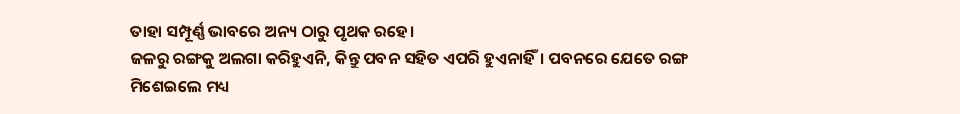ତାହା ସମ୍ପୂର୍ଣ୍ଣ ଭାବରେ ଅନ୍ୟ ଠାରୁ ପୃଥକ ରହେ।
ଜଳରୁ ରଙ୍ଗକୁ ଅଲଗା କରିହୁଏନି, କିନ୍ତୁ ପବନ ସହିତ ଏପରି ହୁଏନାହିଁ। ପବନରେ ଯେତେ ରଙ୍ଗ ମିଶେଇଲେ ମଧ୍ୟ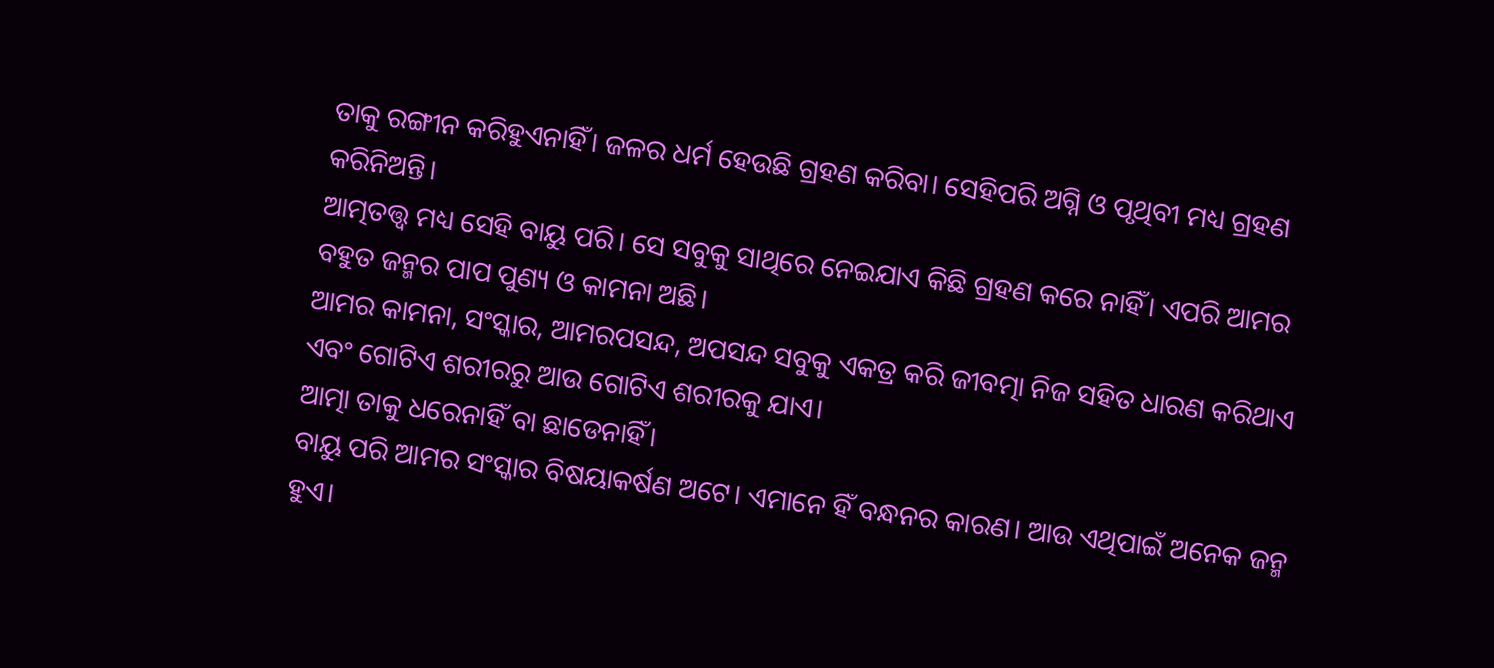ତାକୁ ରଙ୍ଗୀନ କରିହୁଏନାହିଁ। ଜଳର ଧର୍ମ ହେଉଛି ଗ୍ରହଣ କରିବା। ସେହିପରି ଅଗ୍ନି ଓ ପୃଥିବୀ ମଧ୍ୟ ଗ୍ରହଣ କରିନିଅନ୍ତି।
ଆତ୍ମତତ୍ତ୍ୱ ମଧ୍ୟ ସେହି ବାୟୁ ପରି। ସେ ସବୁକୁ ସାଥିରେ ନେଇଯାଏ କିଛି ଗ୍ରହଣ କରେ ନାହିଁ। ଏପରି ଆମର ବହୁତ ଜନ୍ମର ପାପ ପୁଣ୍ୟ ଓ କାମନା ଅଛି।
ଆମର କାମନା, ସଂସ୍କାର, ଆମରପସନ୍ଦ, ଅପସନ୍ଦ ସବୁକୁ ଏକତ୍ର କରି ଜୀବତ୍ମା ନିଜ ସହିତ ଧାରଣ କରିଥାଏ ଏବଂ ଗୋଟିଏ ଶରୀରରୁ ଆଉ ଗୋଟିଏ ଶରୀରକୁ ଯାଏ।
ଆତ୍ମା ତାକୁ ଧରେନାହିଁ ବା ଛାଡେନାହିଁ।
ବାୟୁ ପରି ଆମର ସଂସ୍କାର ବିଷୟାକର୍ଷଣ ଅଟେ। ଏମାନେ ହିଁ ବନ୍ଧନର କାରଣ। ଆଉ ଏଥିପାଇଁ ଅନେକ ଜନ୍ମ ହୁଏ।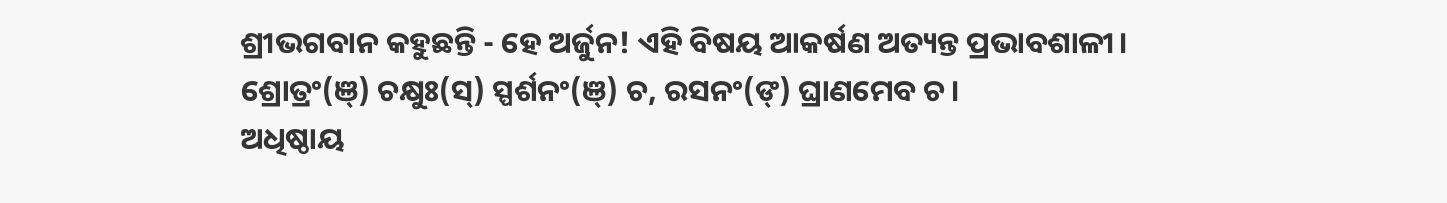ଶ୍ରୀଭଗବାନ କହୁଛନ୍ତି - ହେ ଅର୍ଜୁନ! ଏହି ବିଷୟ ଆକର୍ଷଣ ଅତ୍ୟନ୍ତ ପ୍ରଭାବଶାଳୀ।
ଶ୍ରୋତ୍ରଂ(ଞ୍) ଚକ୍ଷୁଃ(ସ୍) ସ୍ପର୍ଶନଂ(ଞ୍) ଚ, ରସନଂ(ଙ୍) ଘ୍ରାଣମେବ ଚ।
ଅଧିଷ୍ଠାୟ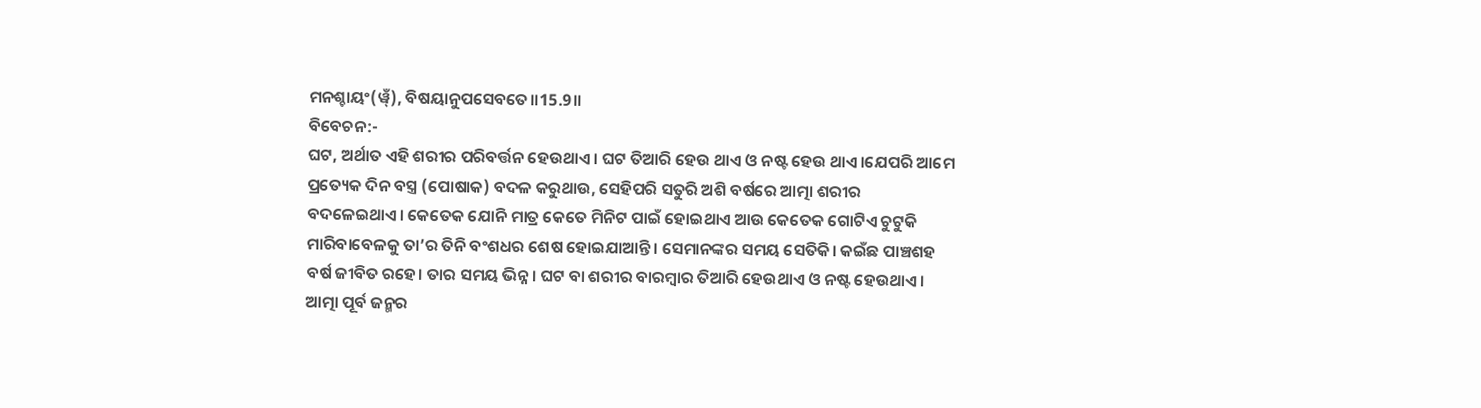ମନଶ୍ଚାୟଂ(ୱ୍ଁ), ବିଷୟାନୁପସେବତେ॥15.9॥
ବିବେଚନ:-
ଘଟ, ଅର୍ଥାତ ଏହି ଶରୀର ପରିବର୍ତ୍ତନ ହେଉଥାଏ। ଘଟ ତିଆରି ହେଉ ଥାଏ ଓ ନଷ୍ଟ ହେଉ ଥାଏ।ଯେପରି ଆମେ ପ୍ରତ୍ୟେକ ଦିନ ବସ୍ତ୍ର (ପୋଷାକ) ବଦଳ କରୁଥାଉ, ସେହିପରି ସତୁରି ଅଶି ବର୍ଷରେ ଆତ୍ମା ଶରୀର ବଦଳେଇଥାଏ। କେତେକ ଯୋନି ମାତ୍ର କେତେ ମିନିଟ ପାଇଁ ହୋଇଥାଏ ଆଉ କେତେକ ଗୋଟିଏ ଚୁଟୁକି ମାରିବାବେଳକୁ ତା’ର ତିନି ବଂଶଧର ଶେଷ ହୋଇଯାଆନ୍ତି। ସେମାନଙ୍କର ସମୟ ସେତିକି। କଇଁଛ ପାଞ୍ଚଶହ ବର୍ଷ ଜୀବିତ ରହେ। ତାର ସମୟ ଭିନ୍ନ। ଘଟ ବା ଶରୀର ବାରମ୍ବାର ତିଆରି ହେଉଥାଏ ଓ ନଷ୍ଟ ହେଉଥାଏ।
ଆତ୍ମା ପୂର୍ବ ଜନ୍ମର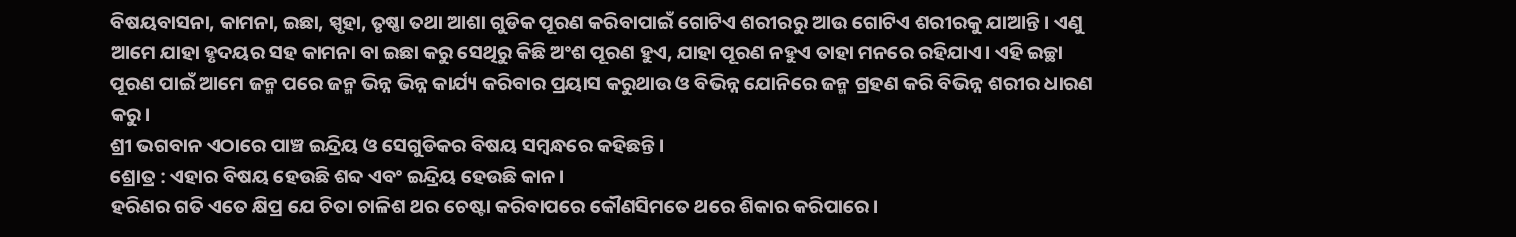ବିଷୟବାସନା, କାମନା, ଇଛା, ସ୍ପୃହା, ତୃଷ୍ଣା ତଥା ଆଶା ଗୁଡିକ ପୂରଣ କରିବାପାଇଁ ଗୋଟିଏ ଶରୀରରୁ ଆଉ ଗୋଟିଏ ଶରୀରକୁ ଯାଆନ୍ତି। ଏଣୁ ଆମେ ଯାହା ହୃଦୟର ସହ କାମନା ବା ଇଛା କରୁ ସେଥିରୁ କିଛି ଅଂଶ ପୂରଣ ହୁଏ, ଯାହା ପୂରଣ ନହୁଏ ତାହା ମନରେ ରହିଯାଏ। ଏହି ଇଚ୍ଛା ପୂରଣ ପାଇଁ ଆମେ ଜନ୍ମ ପରେ ଜନ୍ମ ଭିନ୍ନ ଭିନ୍ନ କାର୍ଯ୍ୟ କରିବାର ପ୍ରୟାସ କରୁଥାଉ ଓ ବିଭିନ୍ନ ଯୋନିରେ ଜନ୍ମ ଗ୍ରହଣ କରି ବିଭିନ୍ନ ଶରୀର ଧାରଣ କରୁ।
ଶ୍ରୀ ଭଗବାନ ଏଠାରେ ପାଞ୍ଚ ଇନ୍ଦ୍ରିୟ ଓ ସେଗୁଡିକର ବିଷୟ ସମ୍ବନ୍ଧରେ କହିଛନ୍ତି ।
ଶ୍ରୋତ୍ର : ଏହାର ବିଷୟ ହେଉଛି ଶବ୍ଦ ଏବଂ ଇନ୍ଦ୍ରିୟ ହେଉଛି କାନ।
ହରିଣର ଗତି ଏତେ କ୍ଷିପ୍ର ଯେ ଚିତା ଚାଳିଶ ଥର ଚେଷ୍ଟା କରିବାପରେ କୌଣସିମତେ ଥରେ ଶିକାର କରିପାରେ।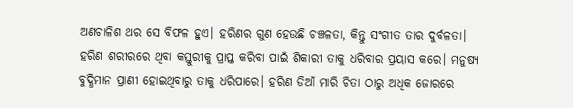ଅଣଚାଳିଶ ଥର ସେ ବିଫଳ ହୁଏ। ହରିଣର ଗୁଣ ହେଉଛି ଚଞ୍ଚଳତା, କିନ୍ତୁ ସଂଗୀତ ତାର ଦୁର୍ବଳତା।
ହରିଣ ଶରୀରରେ ଥିବା କସ୍ତୁରୀକୁ ପ୍ରାପ୍ତ କରିବା ପାଇଁ ଶିକାରୀ ତାକୁ ଧରିବାର ପ୍ରୟାସ କରେ। ମନୁଷ୍ୟ ବୁଦ୍ଧିମାନ ପ୍ରାଣୀ ହୋଇଥିବାରୁ ତାକୁ ଧରିପାରେ। ହରିଣ ଡିଆଁ ମାରି ଚିତା ଠାରୁ ଅଧିକ ଜୋରରେ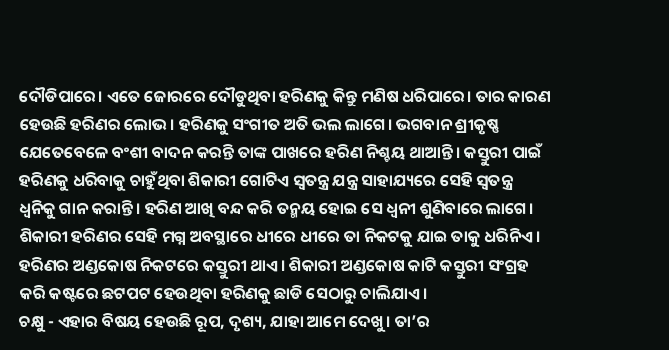ଦୌଡିପାରେ। ଏତେ ଜୋରରେ ଦୌଡୁଥିବା ହରିଣକୁ କିନ୍ତୁ ମଣିଷ ଧରିପାରେ। ତାର କାରଣ ହେଉଛି ହରିଣର ଲୋଭ। ହରିଣକୁ ସଂଗୀତ ଅତି ଭଲ ଲାଗେ। ଭଗବାନ ଶ୍ରୀକୃଷ୍ଣ ଯେତେବେଳେ ବଂଶୀ ବାଦନ କରନ୍ତି ତାଙ୍କ ପାଖରେ ହରିଣ ନିଶ୍ଚୟ ଥାଆନ୍ତି। କସ୍ତୁରୀ ପାଇଁ ହରିଣକୁ ଧରିବାକୁ ଚାହୁଁଥିବା ଶିକାରୀ ଗୋଟିଏ ସ୍ୱତନ୍ତ୍ର ଯନ୍ତ୍ର ସାହାଯ୍ୟରେ ସେହି ସ୍ୱତନ୍ତ୍ର ଧ୍ୱନିକୁ ଗାନ କରାନ୍ତି। ହରିଣ ଆଖି ବନ୍ଦ କରି ତନ୍ମୟ ହୋଇ ସେ ଧ୍ୱନୀ ଶୁଣିବାରେ ଲାଗେ। ଶିକାରୀ ହରିଣର ସେହି ମଗ୍ନ ଅବସ୍ଥାରେ ଧୀରେ ଧୀରେ ତା ନିକଟକୁ ଯାଇ ତାକୁ ଧରିନିଏ। ହରିଣର ଅଣ୍ଡକୋଷ ନିକଟରେ କସ୍ତୁରୀ ଥାଏ। ଶିକାରୀ ଅଣ୍ଡକୋଷ କାଟି କସ୍ତୁରୀ ସଂଗ୍ରହ କରି କଷ୍ଟରେ ଛଟପଟ ହେଉଥିବା ହରିଣକୁ ଛାଡି ସେଠାରୁ ଚାଲିଯାଏ।
ଚକ୍ଷୁ - ଏହାର ବିଷୟ ହେଉଛି ରୂପ, ଦୃଶ୍ୟ, ଯାହା ଆମେ ଦେଖୁ। ତା’ର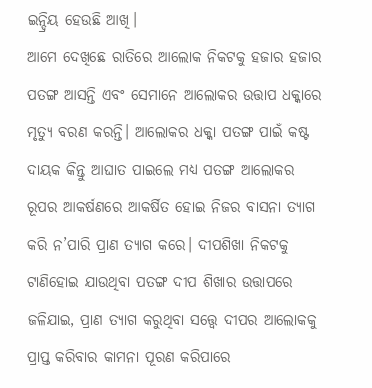ଇନ୍ଦ୍ରିୟ ହେଉଛି ଆଖି।
ଆମେ ଦେଖିଛେ ରାତିରେ ଆଲୋକ ନିକଟକୁ ହଜାର ହଜାର ପତଙ୍ଗ ଆସନ୍ତି ଏବଂ ସେମାନେ ଆଲୋକର ଉତ୍ତାପ ଧକ୍କାରେ ମୃତ୍ୟୁ ବରଣ କରନ୍ତି। ଆଲୋକର ଧକ୍କା ପତଙ୍ଗ ପାଇଁ କଷ୍ଟ ଦାୟକ କିନ୍ତୁ ଆଘାତ ପାଇଲେ ମଧ୍ୟ ପତଙ୍ଗ ଆଲୋକର ରୂପର ଆକର୍ଷଣରେ ଆକର୍ଷିତ ହୋଇ ନିଜର ବାସନା ତ୍ୟାଗ କରି ନ’ପାରି ପ୍ରାଣ ତ୍ୟାଗ କରେ। ଦୀପଶିଖା ନିକଟକୁ ଟାଣିହୋଇ ଯାଉଥିବା ପତଙ୍ଗ ଦୀପ ଶିଖାର ଉତ୍ତାପରେ ଜଳିଯାଇ, ପ୍ରାଣ ତ୍ୟାଗ କରୁଥିବା ସତ୍ତ୍ୱେ ଦୀପର ଆଲୋକକୁ ପ୍ରାପ୍ତ କରିବାର କାମନା ପୂରଣ କରିପାରେ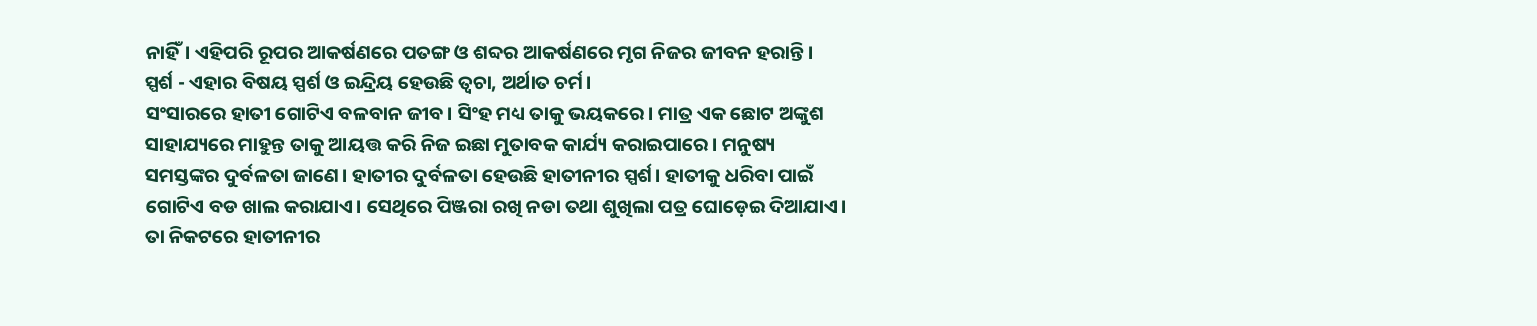ନାହିଁ। ଏହିପରି ରୂପର ଆକର୍ଷଣରେ ପତଙ୍ଗ ଓ ଶବ୍ଦର ଆକର୍ଷଣରେ ମୃଗ ନିଜର ଜୀବନ ହରାନ୍ତି।
ସ୍ପର୍ଶ - ଏହାର ବିଷୟ ସ୍ପର୍ଶ ଓ ଇନ୍ଦ୍ରିୟ ହେଉଛି ତ୍ୱଚା, ଅର୍ଥାତ ଚର୍ମ।
ସଂସାରରେ ହାତୀ ଗୋଟିଏ ବଳବାନ ଜୀବ। ସିଂହ ମଧ୍ୟ ତାକୁ ଭୟକରେ। ମାତ୍ର ଏକ ଛୋଟ ଅଙ୍କୁଶ ସାହାଯ୍ୟରେ ମାହୁନ୍ତ ତାକୁ ଆୟତ୍ତ କରି ନିଜ ଇଛା ମୁତାବକ କାର୍ଯ୍ୟ କରାଇପାରେ। ମନୁଷ୍ୟ ସମସ୍ତଙ୍କର ଦୁର୍ବଳତା ଜାଣେ। ହାତୀର ଦୁର୍ବଳତା ହେଉଛି ହାତୀନୀର ସ୍ପର୍ଶ। ହାତୀକୁ ଧରିବା ପାଇଁ ଗୋଟିଏ ବଡ ଖାଲ କରାଯାଏ। ସେଥିରେ ପିଞ୍ଜରା ରଖି ନଡା ତଥା ଶୁଖିଲା ପତ୍ର ଘୋଡ଼େଇ ଦିଆଯାଏ। ତା ନିକଟରେ ହାତୀନୀର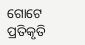ଗୋଟେ ପ୍ରତିକୃତି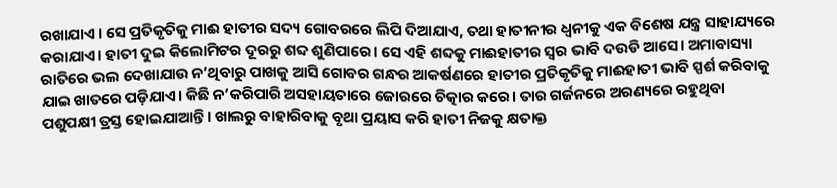ରଖାଯାଏ । ସେ ପ୍ରତିକୃତିକୁ ମାଈ ହାତୀର ସଦ୍ୟ ଗୋବରରେ ଲିପି ଦିଆଯାଏ, ତଥା ହାତୀନୀର ଧ୍ୱନୀକୁ ଏକ ବିଶେଷ ଯନ୍ତ୍ର ସାହାଯ୍ୟରେ କରାଯାଏ। ହାତୀ ଦୁଇ କିଲୋମିଟର ଦୂରରୁ ଶବ୍ଦ ଶୁଣିପାରେ। ସେ ଏହି ଶବ୍ଦକୁ ମାଈହାତୀର ସ୍ୱର ଭାବି ଦଉଡି ଆସେ। ଅମାବାସ୍ୟା ରାତିରେ ଭଲ ଦେଖାଯାଉ ନ’ଥିବାରୁ ପାଖକୁ ଆସି ଗୋବର ଗନ୍ଧର ଆକର୍ଷଣରେ ହାତୀର ପ୍ରତିକୃତିକୁ ମାଈହାତୀ ଭାବି ସ୍ପର୍ଶ କରିବାକୁ ଯାଇ ଖାତରେ ପଡ଼ିଯାଏ। କିଛି ନ’କରିପାରି ଅସହାୟତାରେ ଜୋରରେ ଚିତ୍କାର କରେ। ତାର ଗର୍ଜନରେ ଅରଣ୍ୟରେ ରହୁଥିବା ପଶୁପକ୍ଷୀ ତ୍ରସ୍ତ ହୋଇଯାଆନ୍ତି। ଖାଲରୁ ବାହାରିବାକୁ ବୃଥା ପ୍ରୟାସ କରି ହାତୀ ନିଜକୁ କ୍ଷତାକ୍ତ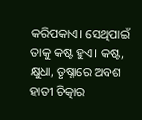କରିପକାଏ। ସେଥିପାଇଁ ତାକୁ କଷ୍ଟ ହୁଏ। କଷ୍ଟ, କ୍ଷୁଧା, ତୃଷ୍ନାରେ ଅବଶ ହାତୀ ଚିତ୍କାର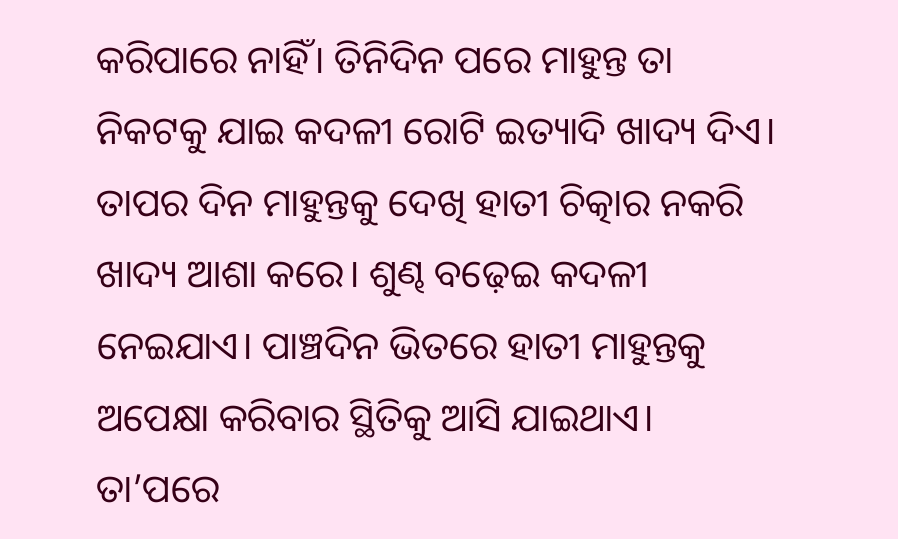କରିପାରେ ନାହିଁ। ତିନିଦିନ ପରେ ମାହୁନ୍ତ ତା ନିକଟକୁ ଯାଇ କଦଳୀ ରୋଟି ଇତ୍ୟାଦି ଖାଦ୍ୟ ଦିଏ। ତାପର ଦିନ ମାହୁନ୍ତକୁ ଦେଖି ହାତୀ ଚିତ୍କାର ନକରି ଖାଦ୍ୟ ଆଶା କରେ। ଶୁଣ୍ଢ ବଢ଼େଇ କଦଳୀ ନେଇଯାଏ। ପାଞ୍ଚଦିନ ଭିତରେ ହାତୀ ମାହୁନ୍ତକୁ ଅପେକ୍ଷା କରିବାର ସ୍ଥିତିକୁ ଆସି ଯାଇଥାଏ। ତା’ପରେ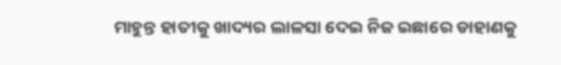ମାହୁନ୍ତ ହାତୀକୁ ଖାଦ୍ୟର ଲାଳସା ଦେଇ ନିଜ ଇଛାରେ ଡାହାଣକୁ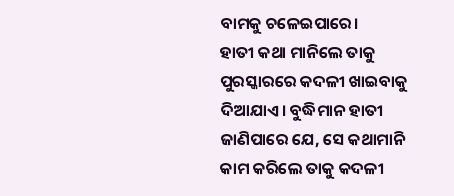ବାମକୁ ଚଳେଇପାରେ।
ହାତୀ କଥା ମାନିଲେ ତାକୁ ପୁରସ୍କାରରେ କଦଳୀ ଖାଇବାକୁ ଦିଆଯାଏ। ବୁଦ୍ଧିମାନ ହାତୀ ଜାଣିପାରେ ଯେ, ସେ କଥାମାନି କାମ କରିଲେ ତାକୁ କଦଳୀ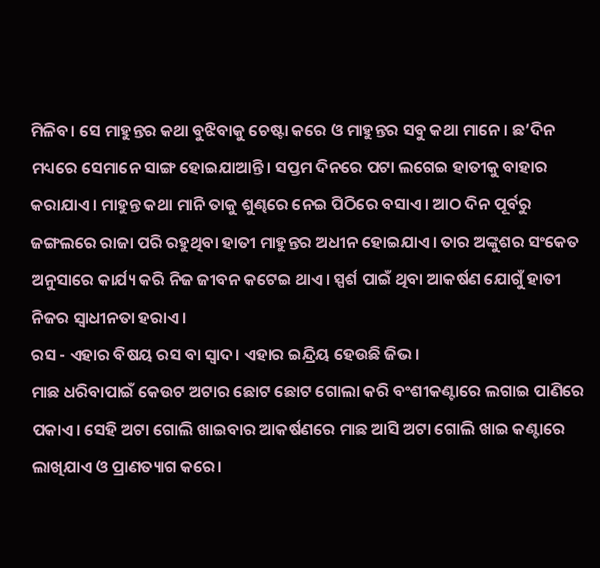ମିଳିବ। ସେ ମାହୁନ୍ତର କଥା ବୁଝିବାକୁ ଚେଷ୍ଟା କରେ ଓ ମାହୁନ୍ତର ସବୁ କଥା ମାନେ। ଛ’ଦିନ ମଧ୍ୟରେ ସେମାନେ ସାଙ୍ଗ ହୋଇଯାଆନ୍ତି। ସପ୍ତମ ଦିନରେ ପଟା ଲଗେଇ ହାତୀକୁ ବାହାର କରାଯାଏ। ମାହୁନ୍ତ କଥା ମାନି ତାକୁ ଶୁଣ୍ଢରେ ନେଇ ପିଠିରେ ବସାଏ। ଆଠ ଦିନ ପୂର୍ବରୁ ଜଙ୍ଗଲରେ ରାଜା ପରି ରହୁଥିବା ହାତୀ ମାହୁନ୍ତର ଅଧୀନ ହୋଇଯାଏ। ତାର ଅଙ୍କୁଶର ସଂକେତ ଅନୁସାରେ କାର୍ଯ୍ୟ କରି ନିଜ ଜୀବନ କଟେଇ ଥାଏ। ସ୍ପର୍ଶ ପାଇଁ ଥିବା ଆକର୍ଷଣ ଯୋଗୁଁ ହାତୀ ନିଜର ସ୍ୱାଧୀନତା ହରାଏ।
ରସ - ଏହାର ବିଷୟ ରସ ବା ସ୍ୱାଦ। ଏହାର ଇନ୍ଦ୍ରିୟ ହେଉଛି ଜିଭ।
ମାଛ ଧରିବାପାଇଁ କେଉଟ ଅଟାର ଛୋଟ ଛୋଟ ଗୋଲା କରି ବଂଶୀକଣ୍ଟାରେ ଲଗାଇ ପାଣିରେ ପକାଏ। ସେହି ଅଟା ଗୋଲି ଖାଇବାର ଆକର୍ଷଣରେ ମାଛ ଆସି ଅଟା ଗୋଲି ଖାଇ କଣ୍ଟାରେ ଲାଖିଯାଏ ଓ ପ୍ରାଣତ୍ୟାଗ କରେ।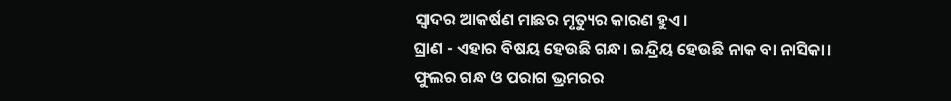ସ୍ୱାଦର ଆକର୍ଷଣ ମାଛର ମୃତ୍ୟୁର କାରଣ ହୁଏ।
ଘ୍ରାଣ - ଏହାର ବିଷୟ ହେଉଛି ଗନ୍ଧ। ଇନ୍ଦ୍ରିୟ ହେଉଛି ନାକ ବା ନାସିକା।
ଫୁଲର ଗନ୍ଧ ଓ ପରାଗ ଭ୍ରମରର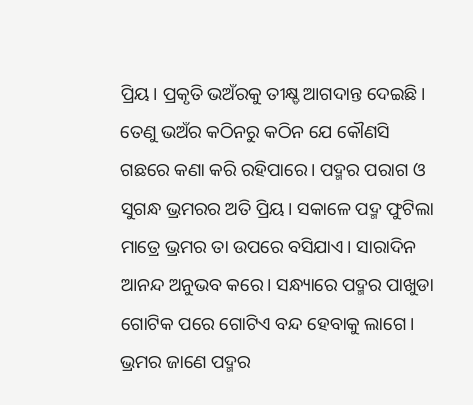ପ୍ରିୟ। ପ୍ରକୃତି ଭଅଁରକୁ ତୀକ୍ଷ୍ଡ ଆଗଦାନ୍ତ ଦେଇଛି। ତେଣୁ ଭଅଁର କଠିନରୁ କଠିନ ଯେ କୌଣସି ଗଛରେ କଣା କରି ରହିପାରେ। ପଦ୍ମର ପରାଗ ଓ ସୁଗନ୍ଧ ଭ୍ରମରର ଅତି ପ୍ରିୟ। ସକାଳେ ପଦ୍ମ ଫୁଟିଲା ମାତ୍ରେ ଭ୍ରମର ତା ଉପରେ ବସିଯାଏ। ସାରାଦିନ ଆନନ୍ଦ ଅନୁଭବ କରେ। ସନ୍ଧ୍ୟାରେ ପଦ୍ମର ପାଖୁଡା ଗୋଟିକ ପରେ ଗୋଟିଏ ବନ୍ଦ ହେବାକୁ ଲାଗେ। ଭ୍ରମର ଜାଣେ ପଦ୍ମର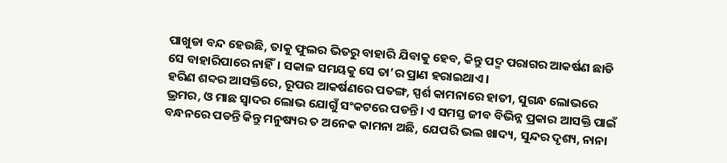ପାଖୁଡା ବନ୍ଦ ହେଉଛି, ତାକୁ ଫୁଲର ଭିତରୁ ବାହାରି ଯିବାକୁ ହେବ, କିନ୍ତୁ ପଦ୍ମ ପରାଗର ଆକର୍ଷଣ ଛାଡି ସେ ବାହାରିପାରେ ନାହିଁ। ସକାଳ ସମୟକୁ ସେ ତା’ର ପ୍ରାଣ ହରାଇଥାଏ।
ହରିଣ ଶବ୍ଦର ଆସକ୍ତିରେ, ରୂପର ଆକର୍ଷଣରେ ପତଙ୍ଗ, ସ୍ପର୍ଶ କାମନାରେ ହାତୀ, ସୁଗନ୍ଧ ଲୋଭରେ ଭ୍ରମର, ଓ ମାଛ ସ୍ୱାଦର ଲୋଭ ଯୋଗୁଁ ସଂକଟରେ ପଡନ୍ତି। ଏ ସମସ୍ତ ଜୀବ ବିଭିନ୍ନ ପ୍ରକାର ଆସକ୍ତି ପାଇଁ ବନ୍ଧନରେ ପଡନ୍ତି କିନ୍ତୁ ମନୁଷ୍ୟର ତ ଅନେକ କାମନା ଅଛି, ଯେପରି ଭଲ ଖାଦ୍ୟ, ସୁନ୍ଦର ଦୃଶ୍ୟ, ନାନା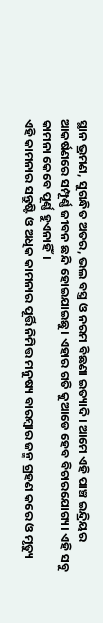ସ୍ଥାନ ଭ୍ରମଣ, ସୁଗନ୍ଧିତ ଅତର, ଭଲ ବସ୍ତ୍ର ଓ ନରମ ବିଛଣା ଇତ୍ୟାଦି। ଆମେ ଏହି ପାଞ୍ଚ ଇନ୍ଦ୍ରିୟର ଆକର୍ଷଣରେ ସମ୍ପୂର୍ଣ୍ଣ ଜୀବନ ଛନ୍ଦି ହୋଇଯାଇଛୁ। ଏହାର ଗତି କୁଆଡେ ହେବ ବିଚାରଯୋଗ୍ୟ। ଏହି ସବୁ କାମନା କେବେ ପୂର୍ଣ୍ଣ ହୁଏନାହିଁ।
ଏହି କାମନାର ସନ୍ତୁଷ୍ଟି ଓ ଅଧିକ କାମନାର ପୂର୍ତ୍ତି ନିମିତ୍ତ ମନୁଷ୍ୟ ବାରମ୍ବାର ଜନ୍ମ ଗ୍ରହଣ କରେ ଓ ମୃତ୍ୟୁ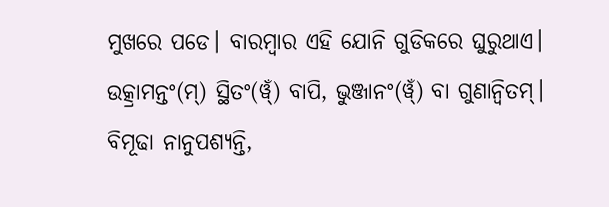ମୁଖରେ ପଡେ। ବାରମ୍ବାର ଏହି ଯୋନି ଗୁଡିକରେ ଘୁରୁଥାଏ।
ଉତ୍କ୍ରାମନ୍ତଂ(ମ୍) ସ୍ଥିତଂ(ୱ୍ଁ) ବାପି, ଭୁଞ୍ଜାନଂ(ୱ୍ଁ) ବା ଗୁଣାନ୍ୱିତମ୍।
ବିମୂଢା ନାନୁପଶ୍ୟନ୍ତି,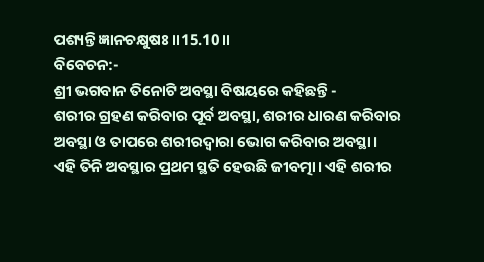ପଶ୍ୟନ୍ତି ଜ୍ଞାନଚକ୍ଷୁଷଃ॥15.10॥
ବିବେଚନ:-
ଶ୍ରୀ ଭଗବାନ ତିନୋଟି ଅବସ୍ଥା ବିଷୟରେ କହିଛନ୍ତି -
ଶରୀର ଗ୍ରହଣ କରିବାର ପୂର୍ବ ଅବସ୍ଥା, ଶରୀର ଧାରଣ କରିବାର ଅବସ୍ଥା ଓ ତାପରେ ଶରୀରଦ୍ୱାରା ଭୋଗ କରିବାର ଅବସ୍ଥା।
ଏହି ତିନି ଅବସ୍ଥାର ପ୍ରଥମ ସ୍ଥତି ହେଉଛି ଜୀବତ୍ମା। ଏହି ଶରୀର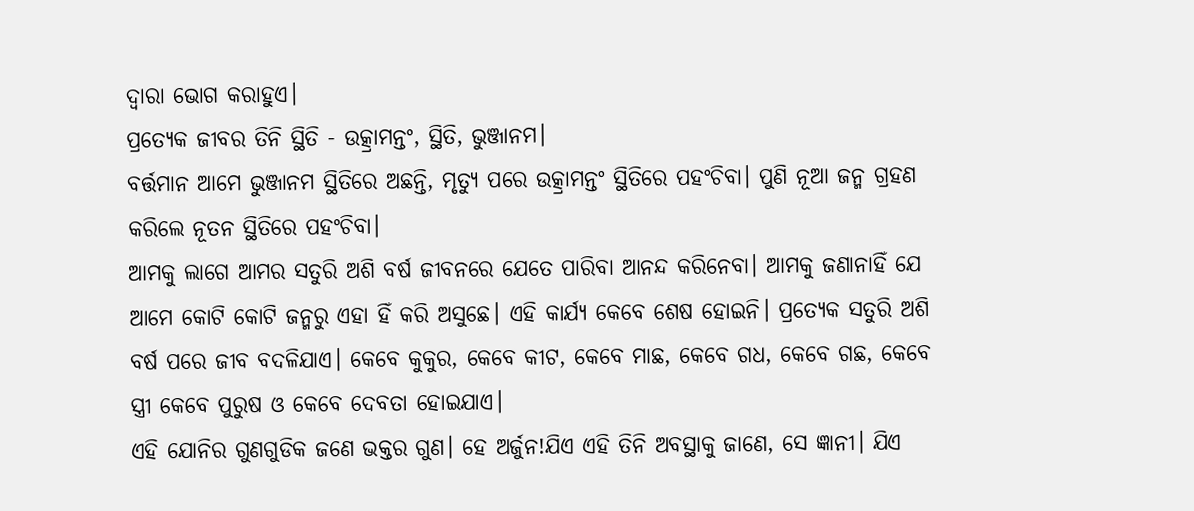ଦ୍ୱାରା ଭୋଗ କରାହୁଏ।
ପ୍ରତ୍ୟେକ ଜୀବର ତିନି ସ୍ଥିତି - ଉତ୍କ୍ରାମନ୍ତଂ, ସ୍ଥିତି, ଭୁଞ୍ଜାନମ।
ବର୍ତ୍ତମାନ ଆମେ ଭୁଞ୍ଜାନମ ସ୍ଥିତିରେ ଅଛନ୍ତି, ମୃତ୍ୟୁ ପରେ ଉତ୍କ୍ରାମନ୍ତଂ ସ୍ଥିତିରେ ପହଂଚିବା। ପୁଣି ନୂଆ ଜନ୍ମ ଗ୍ରହଣ କରିଲେ ନୂତନ ସ୍ଥିତିରେ ପହଂଚିବା।
ଆମକୁ ଲାଗେ ଆମର ସତୁରି ଅଶି ବର୍ଷ ଜୀବନରେ ଯେତେ ପାରିବା ଆନନ୍ଦ କରିନେବା। ଆମକୁ ଜଣାନାହିଁ ଯେ ଆମେ କୋଟି କୋଟି ଜନ୍ମରୁ ଏହା ହିଁ କରି ଅସୁଛେ। ଏହି କାର୍ଯ୍ୟ କେବେ ଶେଷ ହୋଇନି। ପ୍ରତ୍ୟେକ ସତୁରି ଅଶି ବର୍ଷ ପରେ ଜୀବ ବଦଳିଯାଏ। କେବେ କୁକୁର, କେବେ କୀଟ, କେବେ ମାଛ, କେବେ ଗଧ, କେବେ ଗଛ, କେବେ ସ୍ତ୍ରୀ କେବେ ପୁରୁଷ ଓ କେବେ ଦେବତା ହୋଇଯାଏ।
ଏହି ଯୋନିର ଗୁଣଗୁଡିକ ଜଣେ ଭକ୍ତର ଗୁଣ। ହେ ଅର୍ଜୁନ!ଯିଏ ଏହି ତିନି ଅବସ୍ଥାକୁ ଜାଣେ, ସେ ଜ୍ଞାନୀ। ଯିଏ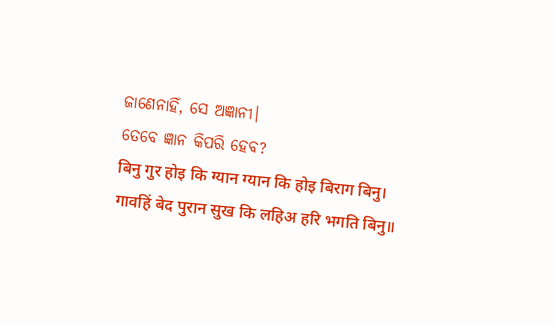ଜାଣେନାହିଁ, ସେ ଅଜ୍ଞାନୀ।
ତେବେ ଜ୍ଞାନ କିପରି ହେବ?
बिनु गुर होइ कि ग्यान ग्यान कि होइ बिराग बिनु।
गावहिं बेद पुरान सुख कि लहिअ हरि भगति बिनु॥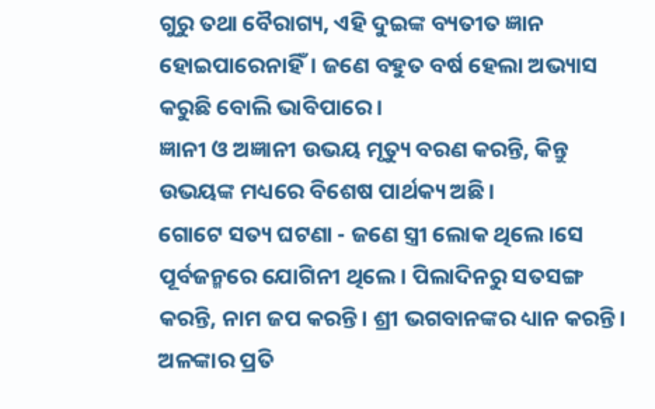ଗୁରୁ ତଥା ବୈରାଗ୍ୟ, ଏହି ଦୁଇଙ୍କ ବ୍ୟତୀତ ଜ୍ଞାନ ହୋଇପାରେନାହିଁ। ଜଣେ ବହୁତ ବର୍ଷ ହେଲା ଅଭ୍ୟାସ କରୁଛି ବୋଲି ଭାବିପାରେ।
ଜ୍ଞାନୀ ଓ ଅଜ୍ଞାନୀ ଉଭୟ ମୃତ୍ୟୁ ବରଣ କରନ୍ତି, କିନ୍ତୁ ଉଭୟଙ୍କ ମଧ୍ୟରେ ବିଶେଷ ପାର୍ଥକ୍ୟ ଅଛି।
ଗୋଟେ ସତ୍ୟ ଘଟଣା - ଜଣେ ସ୍ତ୍ରୀ ଲୋକ ଥିଲେ ।ସେ ପୂର୍ବଜନ୍ମରେ ଯୋଗିନୀ ଥିଲେ। ପିଲାଦିନରୁ ସତସଙ୍ଗ କରନ୍ତି, ନାମ ଜପ କରନ୍ତି। ଶ୍ରୀ ଭଗବାନଙ୍କର ଧ୍ୟାନ କରନ୍ତି। ଅଳଙ୍କାର ପ୍ରତି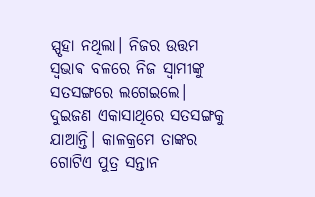ସ୍ପୃହା ନଥିଲା। ନିଜର ଉତ୍ତମ ସ୍ଵଭାଵ ବଳରେ ନିଜ ସ୍ୱାମୀଙ୍କୁ ସତସଙ୍ଗରେ ଲଗେଇଲେ। ଦୁଇଜଣ ଏକାସାଥିରେ ସତସଙ୍ଗକୁ ଯାଆନ୍ତି। କାଳକ୍ରମେ ତାଙ୍କର ଗୋଟିଏ ପୁତ୍ର ସନ୍ତାନ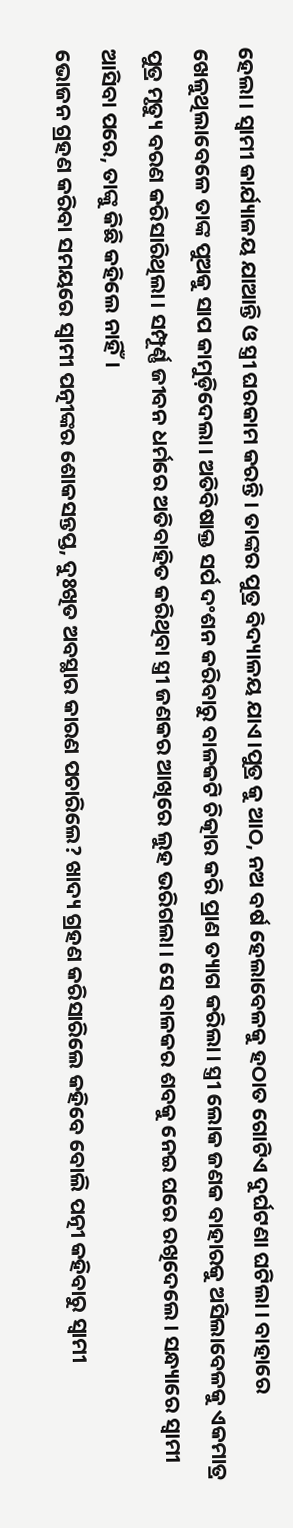ହେଲା। ସ୍ୱାମୀ କାର୍ଯ୍ୟାଳୟ ଯାଆନ୍ତି ଓ ସ୍ତ୍ରୀ ଘରକାମ କରନ୍ତି। ତାଙ୍କର ପୁତ୍ର ବିଦ୍ୟାଳୟ ଯାଏ।ପୁତ୍ର କୁ ଆଠ, ନଅ ବର୍ଷ ହେଲାବେଳକୁ ହଠାତ ଗୋଟିଏ ଦୁର୍ଘଟଣା ଘଟିଲା। ବାହାରେ ଖେଳୁଥିଲାବେଳେ ତାଙ୍କ ପୁଅକୁ ସାପ କାମୁଡ଼ିଦେଲା। ଅତିବିଷାକ୍ତ ସର୍ପ ଦଂଶନ କରିବାରୁ ବାଳକଟି ଚିତ୍କାର କରି ପ୍ରାଣ ତ୍ୟାଗ କରିଲା। ସ୍ତ୍ରୀ ଲୋକ ଜଣକ ବାହାରକୁ ଅସିଲାବେଳକୁ ଏକମାତ୍ର ପୁତ୍ର ମୃତ୍ୟୁ ବରଣ କରିସାରିଥିଲା। ସମ୍ପୂର୍ଣ୍ଣ ଜୀବନ ଧର୍ମରେ ଅତିବାହିତ କରିଥିବା ସ୍ତ୍ରୀ ଜଣକର ଆଖିରେ ଲୁହ ଭରିଗଲା। ସେ ବାଳକର ଶବକୁ ନେଇ ଘରେ ରଖିଦେଲେ। ସନ୍ଧ୍ୟାରେ ସ୍ୱାମୀ ଆସିବା ପରେ, ତାଙ୍କୁ କିଛି କହିଲେ ନାହିଁ।
ଭୋଜନ ଗ୍ରହଣ କରିବା ସମୟରେ ସ୍ୱାମୀ ପତ୍ନୀଙ୍କର ଶୋକସନ୍ତପ୍ତ, ଦୁଃଖିତ ଅବସ୍ଥାର କାରଣ ପଚାରିଲେ? ଖାଦ୍ୟ ଗ୍ରହଣ କରିସାରିଲେ କହିବେ ବୋଲି ପତ୍ନୀ କହିବାରୁ ସ୍ୱାମୀ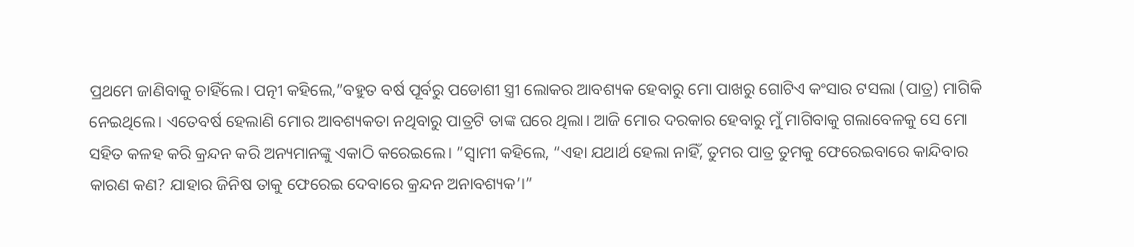ପ୍ରଥମେ ଜାଣିବାକୁ ଚାହିଁଲେ। ପତ୍ନୀ କହିଲେ,”ବହୁତ ବର୍ଷ ପୂର୍ବରୁ ପଡୋଶୀ ସ୍ତ୍ରୀ ଲୋକର ଆବଶ୍ୟକ ହେବାରୁ ମୋ ପାଖରୁ ଗୋଟିଏ କଂସାର ଟସଲା (ପାତ୍ର) ମାଗିକି ନେଇଥିଲେ। ଏତେବର୍ଷ ହେଲାଣି ମୋର ଆବଶ୍ୟକତା ନଥିବାରୁ ପାତ୍ରଟି ତାଙ୍କ ଘରେ ଥିଲା। ଆଜି ମୋର ଦରକାର ହେବାରୁ ମୁଁ ମାଗିବାକୁ ଗଲାବେଳକୁ ସେ ମୋ ସହିତ କଳହ କରି କ୍ରନ୍ଦନ କରି ଅନ୍ୟମାନଙ୍କୁ ଏକାଠି କରେଇଲେ। ”ସ୍ୱାମୀ କହିଲେ, “ଏହା ଯଥାର୍ଥ ହେଲା ନାହିଁ, ତୁମର ପାତ୍ର ତୁମକୁ ଫେରେଇବାରେ କାନ୍ଦିବାର କାରଣ କଣ? ଯାହାର ଜିନିଷ ତାକୁ ଫେରେଇ ଦେବାରେ କ୍ରନ୍ଦନ ଅନାବଶ୍ୟକ’।”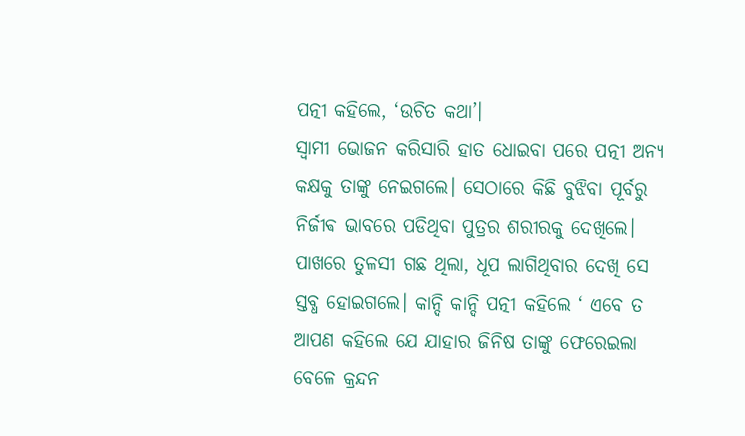ପତ୍ନୀ କହିଲେ, ‘ଉଚିତ କଥା’।
ସ୍ୱାମୀ ଭୋଜନ କରିସାରି ହାତ ଧୋଇବା ପରେ ପତ୍ନୀ ଅନ୍ୟ କକ୍ଷକୁ ତାଙ୍କୁ ନେଇଗଲେ। ସେଠାରେ କିଛି ବୁଝିବା ପୂର୍ବରୁ ନିର୍ଜୀଵ ଭାବରେ ପଡିଥିବା ପୁତ୍ରର ଶରୀରକୁ ଦେଖିଲେ। ପାଖରେ ତୁଳସୀ ଗଛ ଥିଲା, ଧୂପ ଲାଗିଥିବାର ଦେଖି ସେ ସ୍ତବ୍ଧ ହୋଇଗଲେ। କାନ୍ଦି କାନ୍ଦି ପତ୍ନୀ କହିଲେ ‘ ଏବେ ତ ଆପଣ କହିଲେ ଯେ ଯାହାର ଜିନିଷ ତାଙ୍କୁ ଫେରେଇଲା ବେଳେ କ୍ରନ୍ଦନ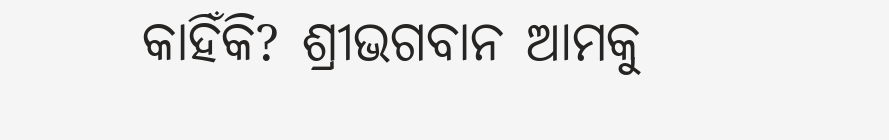କାହିଁକି? ଶ୍ରୀଭଗବାନ ଆମକୁ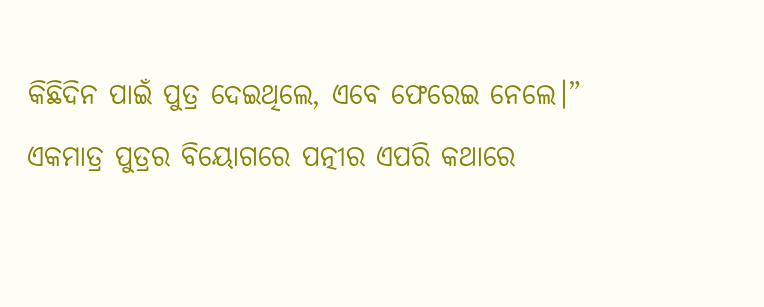କିଛିଦିନ ପାଇଁ ପୁତ୍ର ଦେଇଥିଲେ, ଏବେ ଫେରେଇ ନେଲେ।”
ଏକମାତ୍ର ପୁତ୍ରର ବିୟୋଗରେ ପତ୍ନୀର ଏପରି କଥାରେ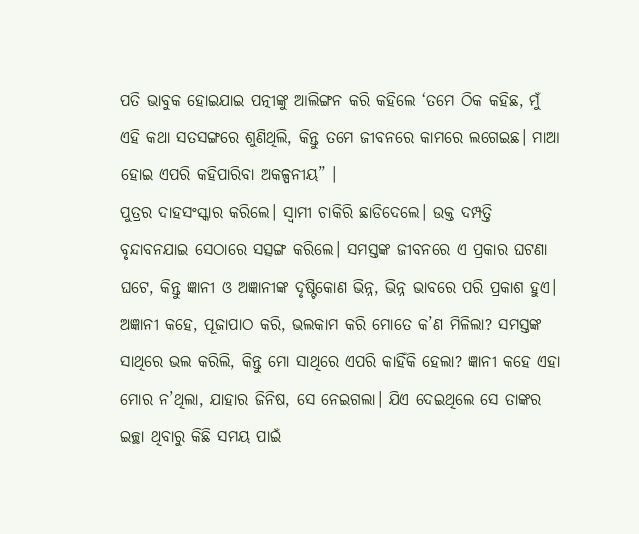ପତି ଭାବୁକ ହୋଇଯାଇ ପତ୍ନୀଙ୍କୁ ଆଲିଙ୍ଗନ କରି କହିଲେ ‘ତମେ ଠିକ କହିଛ, ମୁଁ ଏହି କଥା ସତସଙ୍ଗରେ ଶୁଣିଥିଲି, କିନ୍ତୁ ତମେ ଜୀବନରେ କାମରେ ଲଗେଇଛ। ମାଆ ହୋଇ ଏପରି କହିପାରିବା ଅକଳ୍ପନୀୟ” ।
ପୁତ୍ରର ଦାହସଂସ୍କାର କରିଲେ। ସ୍ୱାମୀ ଚାକିରି ଛାଡିଦେଲେ। ଉକ୍ତ ଦମ୍ପତ୍ତି ବୃନ୍ଦାବନଯାଇ ସେଠାରେ ସତ୍ସଙ୍ଗ କରିଲେ। ସମସ୍ତଙ୍କ ଜୀବନରେ ଏ ପ୍ରକାର ଘଟଣା ଘଟେ, କିନ୍ତୁ ଜ୍ଞାନୀ ଓ ଅଜ୍ଞାନୀଙ୍କ ଦୃଷ୍ଟିକୋଣ ଭିନ୍ନ, ଭିନ୍ନ ଭାବରେ ପରି ପ୍ରକାଶ ହୁଏ।
ଅଜ୍ଞାନୀ କହେ, ପୂଜାପାଠ କରି, ଭଲକାମ କରି ମୋତେ କ’ଣ ମିଳିଲା? ସମସ୍ତଙ୍କ ସାଥିରେ ଭଲ କରିଲି, କିନ୍ତୁ ମୋ ସାଥିରେ ଏପରି କାହିଁକି ହେଲା? ଜ୍ଞାନୀ କହେ ଏହା ମୋର ନ’ଥିଲା, ଯାହାର ଜିନିଷ, ସେ ନେଇଗଲା। ଯିଏ ଦେଇଥିଲେ ସେ ତାଙ୍କର ଇଚ୍ଛା ଥିବାରୁ କିଛି ସମୟ ପାଇଁ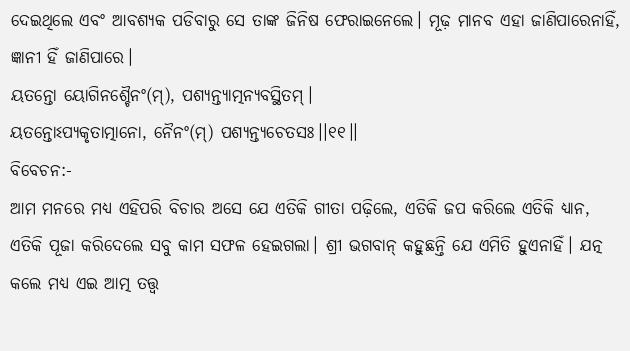ଦେଇଥିଲେ ଏବଂ ଆବଶ୍ୟକ ପଡିବାରୁ ସେ ତାଙ୍କ ଜିନିଷ ଫେରାଇନେଲେ। ମୂଢ଼ ମାନବ ଏହା ଜାଣିପାରେନାହିଁ, ଜ୍ଞାନୀ ହିଁ ଜାଣିପାରେ।
ୟତନ୍ତୋ ୟୋଗିନଶ୍ଚୈନଂ(ମ୍), ପଶ୍ୟନ୍ତ୍ୟାତ୍ମନ୍ୟବସ୍ଥିତମ୍।
ୟତନ୍ତୋଽପ୍ୟକୃତାତ୍ମାନୋ, ନୈନଂ(ମ୍) ପଶ୍ୟନ୍ତ୍ୟଚେତସଃ।।୧୧।।
ବିବେଚନ:-
ଆମ ମନରେ ମଧ୍ୟ ଏହିପରି ବିଚାର ଅସେ ଯେ ଏତିକି ଗୀତା ପଢ଼ିଲେ, ଏତିକି ଜପ କରିଲେ ଏତିକି ଧ୍ୟାନ, ଏତିକି ପୂଜା କରିଦେଲେ ସବୁ କାମ ସଫଳ ହେଇଗଲା। ଶ୍ରୀ ଭଗବାନ୍ କହୁଛନ୍ତି ଯେ ଏମିତି ହୁଏନାହିଁ। ଯତ୍ନ କଲେ ମଧ୍ୟ ଏଇ ଆତ୍ମ ତତ୍ତ୍ଵ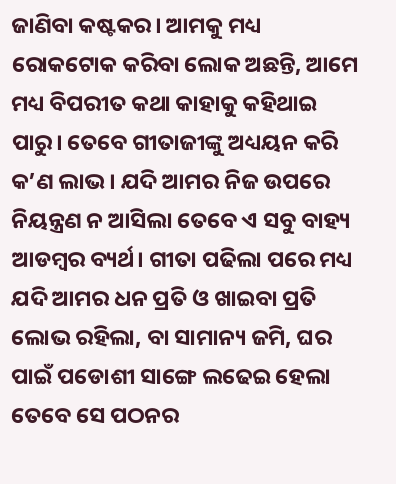ଜାଣିବା କଷ୍ଟକର। ଆମକୁ ମଧ୍ୟ ରୋକଟୋକ କରିବା ଲୋକ ଅଛନ୍ତି, ଆମେ ମଧ୍ୟ ବିପରୀତ କଥା କାହାକୁ କହିଥାଇ ପାରୁ। ତେବେ ଗୀତାଜୀଙ୍କୁ ଅଧ୍ୟୟନ କରି କ’ଣ ଲାଭ। ଯଦି ଆମର ନିଜ ଉପରେ ନିୟନ୍ତ୍ରଣ ନ ଆସିଲା ତେବେ ଏ ସବୁ ବାହ୍ୟ ଆଡମ୍ବର ବ୍ୟର୍ଥ। ଗୀତା ପଢିଲା ପରେ ମଧ୍ୟ ଯଦି ଆମର ଧନ ପ୍ରତି ଓ ଖାଇବା ପ୍ରତି ଲୋଭ ରହିଲା, ବା ସାମାନ୍ୟ ଜମି, ଘର ପାଇଁ ପଡୋଶୀ ସାଙ୍ଗେ ଲଢେଇ ହେଲା ତେବେ ସେ ପଠନର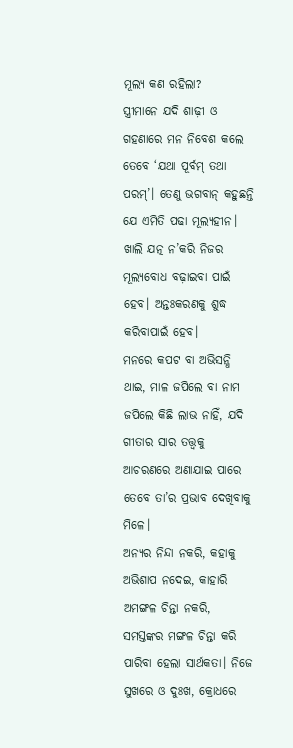ମୂଲ୍ୟ କଣ ରହିଲା?
ସ୍ତ୍ରୀମାନେ ଯଦି ଶାଢ଼ୀ ଓ ଗହଣାରେ ମନ ନିବେଶ କଲେ ତେବେ ‘ଯଥା ପୂର୍ବମ୍ ତଥା ପରମ୍’। ତେଣୁ ଭଗବାନ୍ କହୁଛନ୍ତି ଯେ ଏମିତି ପଢା ମୂଲ୍ୟହୀନ। ଖାଲି ଯତ୍ନ ନ’କରି ନିଜର ମୂଲ୍ୟବୋଧ ବଢ଼ାଇବା ପାଇଁ ହେବ। ଅନ୍ତଃକରଣକୁ ଶୁଦ୍ଧ କରିବାପାଇଁ ହେବ।
ମନରେ କପଟ ବା ଅଭିସନ୍ଧି ଥାଇ, ମାଳ ଜପିଲେ ବା ନାମ ଜପିଲେ କିଛି ଲାଭ ନାହିଁ, ଯଦି ଗୀତାର ସାର ତତ୍ତ୍ୱକୁ ଆଚରଣରେ ଅଣାଯାଇ ପାରେ ତେବେ ତା’ର ପ୍ରଭାବ ଦେଖିବାକୁ ମିଳେ।
ଅନ୍ୟର ନିନ୍ଦା ନକରି, କହାକୁ ଅଭିଶାପ ନଦେଇ, କାହାରି ଅମଙ୍ଗଳ ଚିନ୍ତା ନକରି, ସମସ୍ତଙ୍କର ମଙ୍ଗଳ ଚିନ୍ତା କରି ପାରିବା ହେଲା ସାର୍ଥକତା। ନିଜେ ସୁଖରେ ଓ ଦୁଃଖ, କ୍ରୋଧରେ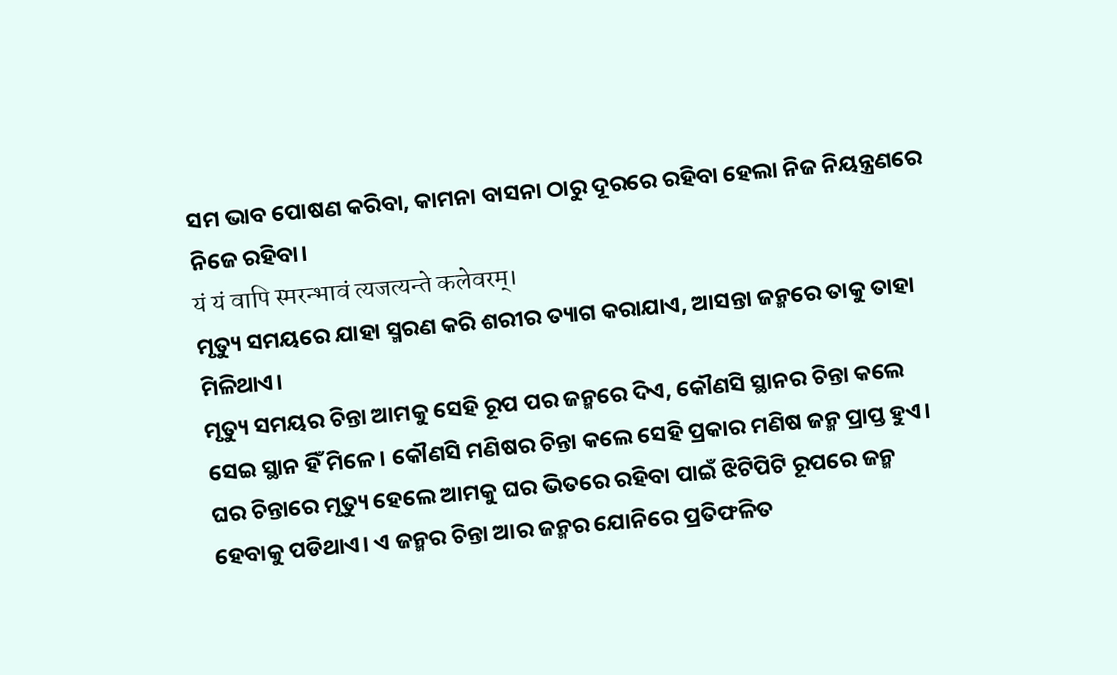ସମ ଭାବ ପୋଷଣ କରିବା, କାମନା ବାସନା ଠାରୁ ଦୂରରେ ରହିବା ହେଲା ନିଜ ନିୟନ୍ତ୍ରଣରେ ନିଜେ ରହିବା।
यं यं वापि स्मरन्भावं त्यजत्यन्ते कलेवरम्।
ମୃତ୍ୟୁ ସମୟରେ ଯାହା ସ୍ମରଣ କରି ଶରୀର ତ୍ୟାଗ କରାଯାଏ, ଆସନ୍ତା ଜନ୍ମରେ ତାକୁ ତାହା ମିଳିଥାଏ।
ମୃତ୍ୟୁ ସମୟର ଚିନ୍ତା ଆମକୁ ସେହି ରୂପ ପର ଜନ୍ମରେ ଦିଏ, କୌଣସି ସ୍ଥାନର ଚିନ୍ତା କଲେ ସେଇ ସ୍ଥାନ ହିଁ ମିଳେ। କୌଣସି ମଣିଷର ଚିନ୍ତା କଲେ ସେହି ପ୍ରକାର ମଣିଷ ଜନ୍ମ ପ୍ରାପ୍ତ ହୁଏ। ଘର ଚିନ୍ତାରେ ମୃତ୍ୟୁ ହେଲେ ଆମକୁ ଘର ଭିତରେ ରହିବା ପାଇଁ ଝିଟିପିଟି ରୂପରେ ଜନ୍ମ ହେବାକୁ ପଡିଥାଏ। ଏ ଜନ୍ମର ଚିନ୍ତା ଆର ଜନ୍ମର ଯୋନିରେ ପ୍ରତିଫଳିତ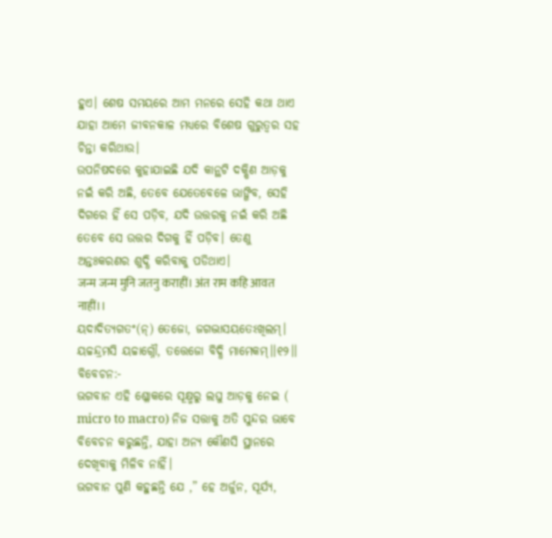ହୁଏ। ଶେଷ ସମୟରେ ଆମ ମନରେ ସେହି କଥା ଥାଏ ଯାହା ଆମେ ଜୀବନକାଳ ମଧ୍ୟରେ ବିଶେଷ ଗୁରୁତ୍ୱର ସହ ଚିନ୍ତା କରିଥାଉ।
ଉପନିଷଦରେ କୁହାଯାଇଛି ଯଦି କାନ୍ଥଟି ଦକ୍ଷିଣ ଆଡ଼କୁ ନଇଁ କରି ଅଛି, ତେବେ ଯେତେବେଳେ ଭାଙ୍ଗିବ, ସେହି ଦିଗରେ ହିଁ ସେ ପଡ଼ିବ, ଯଦି ଉତ୍ତରକୁ ନଇଁ କରି ଅଛି ତେବେ ସେ ଉତ୍ତର ଦିଗକୁ ହିଁ ପଡ଼ିବ। ତେଣୁ ଅନ୍ତଃକରଣର ଶୁଦ୍ଧି କରିବାକୁ ପଡିଥାଏ।
जन्म जन्म मुनि जतनु कराहीं। अंत राम कहि आवत नाहीं।।
ୟଦାଦିତ୍ୟଗତଂ(ନ୍) ତେଜୋ, ଜଗଦ୍ଭାସୟତେଽଖିଲମ୍।
ୟଚ୍ଚନ୍ଦ୍ରମସି ୟଚ୍ଚାଗ୍ନୌ, ତତ୍ତେଜୋ ବିଦ୍ଧି ମାମେକମ୍।।୧୨।।
ବିବେଚନ:-
ଭଗବାନ ଏହି ଶ୍ଳୋକରେ ସୂକ୍ଷ୍ମରୁ ଲଘୁ ଆଡ଼କୁ ନେଇ ( micro to macro) ନିଜ ସତ୍ତାକୁ ଅତି ସୁନ୍ଦର ଭାବେ ବିବେଚନ କରୁଛନ୍ତି, ଯାହା ଅନ୍ୟ କୌଣସି ସ୍ଥାନରେ ଦେଖିବାକୁ ମିଳିବ ନାହିଁ।
ଭଗବାନ ପୁଣି କହୁଛନ୍ତି ଯେ ,” ହେ ଅର୍ଜୁନ, ସୂର୍ଯ୍ୟ,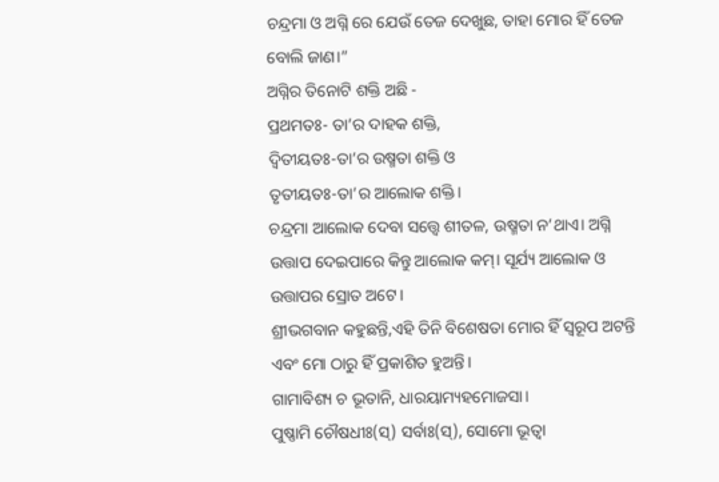ଚନ୍ଦ୍ରମା ଓ ଅଗ୍ନି ରେ ଯେଉଁ ତେଜ ଦେଖୁଛ, ତାହା ମୋର ହିଁ ତେଜ ବୋଲି ଜାଣ।”
ଅଗ୍ନିର ତିନୋଟି ଶକ୍ତି ଅଛି -
ପ୍ରଥମତଃ- ତା’ର ଦାହକ ଶକ୍ତି,
ଦ୍ୱିତୀୟତଃ-ତା’ର ଉଷ୍ମତା ଶକ୍ତି ଓ
ତୃତୀୟତଃ-ତା’ର ଆଲୋକ ଶକ୍ତି।
ଚନ୍ଦ୍ରମା ଆଲୋକ ଦେବା ସତ୍ତ୍ୱେ ଶୀତଳ, ଉଷ୍ମତା ନ’ଥାଏ। ଅଗ୍ନି ଉତ୍ତାପ ଦେଇପାରେ କିନ୍ତୁ ଆଲୋକ କମ୍। ସୂର୍ଯ୍ୟ ଆଲୋକ ଓ ଉତ୍ତାପର ସ୍ରୋତ ଅଟେ।
ଶ୍ରୀଭଗବାନ କହୁଛନ୍ତି,ଏହି ତିନି ବିଶେଷତା ମୋର ହିଁ ସ୍ୱରୂପ ଅଟନ୍ତି ଏବଂ ମୋ ଠାରୁ ହିଁ ପ୍ରକାଶିତ ହୁଅନ୍ତି।
ଗାମାବିଶ୍ୟ ଚ ଭୂତାନି, ଧାରୟାମ୍ୟହମୋଜସା।
ପୁଷ୍ଣାମି ଚୌଷଧୀଃ(ସ୍) ସର୍ବାଃ(ସ୍), ସୋମୋ ଭୂତ୍ୱା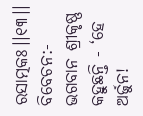ରସାତ୍ମକଃ।।୧୩।।
ବିବେଚନ:-
ଭଗବାନ ଶ୍ରୀକୃଷ୍ଣ କହୁଛନ୍ତି - ‘ହେ ଅର୍ଜୁନ!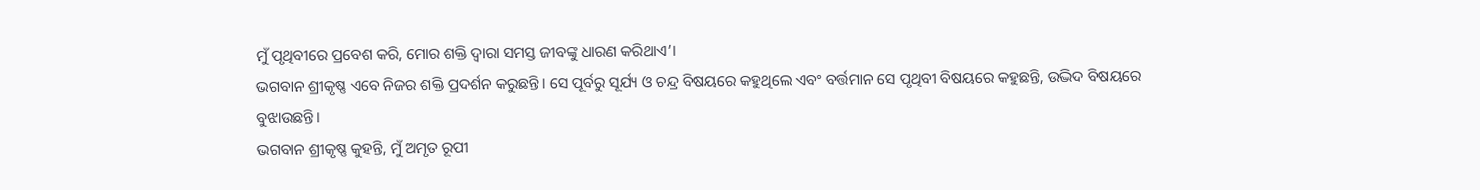ମୁଁ ପୃଥିବୀରେ ପ୍ରବେଶ କରି, ମୋର ଶକ୍ତି ଦ୍ୱାରା ସମସ୍ତ ଜୀବଙ୍କୁ ଧାରଣ କରିଥାଏ’।
ଭଗବାନ ଶ୍ରୀକୃଷ୍ଣ ଏବେ ନିଜର ଶକ୍ତି ପ୍ରଦର୍ଶନ କରୁଛନ୍ତି। ସେ ପୂର୍ବରୁ ସୂର୍ଯ୍ୟ ଓ ଚନ୍ଦ୍ର ବିଷୟରେ କହୁଥିଲେ ଏବଂ ବର୍ତ୍ତମାନ ସେ ପୃଥିବୀ ବିଷୟରେ କହୁଛନ୍ତି, ଉଦ୍ଭିଦ ବିଷୟରେ ବୁଝାଉଛନ୍ତି।
ଭଗବାନ ଶ୍ରୀକୃଷ୍ଣ କୁହନ୍ତି, ମୁଁ ଅମୃତ ରୂପୀ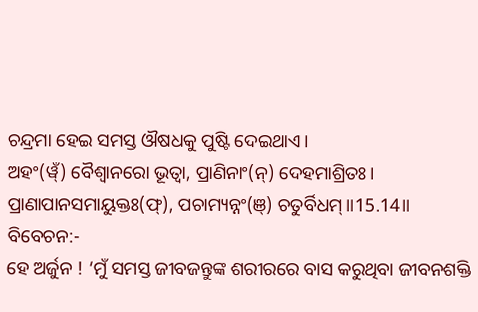ଚନ୍ଦ୍ରମା ହେଇ ସମସ୍ତ ଔଷଧକୁ ପୁଷ୍ଟି ଦେଇଥାଏ।
ଅହଂ(ୱ୍ଁ) ବୈଶ୍ୱାନରୋ ଭୂତ୍ୱା, ପ୍ରାଣିନାଂ(ନ୍) ଦେହମାଶ୍ରିତଃ।
ପ୍ରାଣାପାନସମାୟୁକ୍ତଃ(ଫ୍), ପଚାମ୍ୟନ୍ନଂ(ଞ୍) ଚତୁର୍ବିଧମ୍॥15.14॥
ବିବେଚନ:-
ହେ ଅର୍ଜୁନ ! ‘ମୁଁ ସମସ୍ତ ଜୀବଜନ୍ତୁଙ୍କ ଶରୀରରେ ବାସ କରୁଥିବା ଜୀବନଶକ୍ତି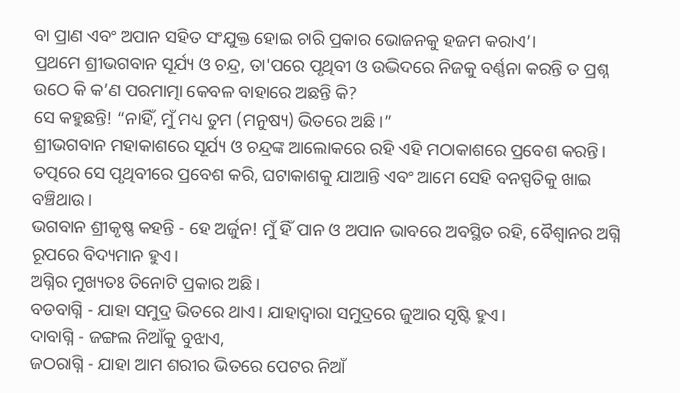ବା ପ୍ରାଣ ଏବଂ ଅପାନ ସହିତ ସଂଯୁକ୍ତ ହୋଇ ଚାରି ପ୍ରକାର ଭୋଜନକୁ ହଜମ କରାଏ’।
ପ୍ରଥମେ ଶ୍ରୀଭଗବାନ ସୂର୍ଯ୍ୟ ଓ ଚନ୍ଦ୍ର, ତା'ପରେ ପୃଥିବୀ ଓ ଉଦ୍ଭିଦରେ ନିଜକୁ ବର୍ଣ୍ଣନା କରନ୍ତି ତ ପ୍ରଶ୍ନ ଉଠେ କି କ’ଣ ପରମାତ୍ମା କେବଳ ବାହାରେ ଅଛନ୍ତି କି?
ସେ କହୁଛନ୍ତି! “ନାହିଁ, ମୁଁ ମଧ୍ୟ ତୁମ (ମନୁଷ୍ୟ) ଭିତରେ ଅଛି ।”
ଶ୍ରୀଭଗବାନ ମହାକାଶରେ ସୂର୍ଯ୍ୟ ଓ ଚନ୍ଦ୍ରଙ୍କ ଆଲୋକରେ ରହି ଏହି ମଠାକାଶରେ ପ୍ରବେଶ କରନ୍ତି। ତତ୍ପରେ ସେ ପୃଥିବୀରେ ପ୍ରବେଶ କରି, ଘଟାକାଶକୁ ଯାଆନ୍ତି ଏବଂ ଆମେ ସେହି ବନସ୍ପତିକୁ ଖାଇ ବଞ୍ଚିଥାଉ।
ଭଗବାନ ଶ୍ରୀକୃଷ୍ଣ କହନ୍ତି - ହେ ଅର୍ଜୁନ! ମୁଁ ହିଁ ପାନ ଓ ଅପାନ ଭାବରେ ଅବସ୍ଥିତ ରହି, ବୈଶ୍ୱାନର ଅଗ୍ନି ରୂପରେ ବିଦ୍ୟମାନ ହୁଏ।
ଅଗ୍ନିର ମୁଖ୍ୟତଃ ତିନୋଟି ପ୍ରକାର ଅଛି ।
ବଡବାଗ୍ନି - ଯାହା ସମୁଦ୍ର ଭିତରେ ଥାଏ। ଯାହାଦ୍ୱାରା ସମୁଦ୍ରରେ ଜୁଆର ସୃଷ୍ଟି ହୁଏ।
ଦାବାଗ୍ନି - ଜଙ୍ଗଲ ନିଆଁକୁ ବୁଝାଏ,
ଜଠରାଗ୍ନି - ଯାହା ଆମ ଶରୀର ଭିତରେ ପେଟର ନିଆଁ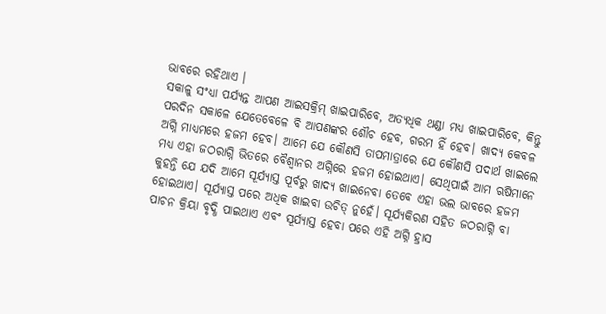ଭାବରେ ରହିଥାଏ ।
ସକାଳୁ ସଂଧ୍ୟା ପର୍ଯ୍ୟନ୍ତ ଆପଣ ଆଇସକ୍ରିମ୍ ଖାଇପାରିବେ, ଅତ୍ୟଧିକ ଥଣ୍ଡା ମଧ୍ୟ ଖାଇପାରିବେ, କିନ୍ତୁ ପରଦିନ ସକାଳେ ଯେତେବେଳେ ବି ଆପଣଙ୍କର ଶୌଚ ହେବ, ଗରମ ହିଁ ହେବ। ଖାଦ୍ୟ କେବଳ ଅଗ୍ନି ମାଧ୍ୟମରେ ହଜମ ହେବ। ଆମେ ଯେ କୌଣସି ତାପମାତ୍ରାରେ ଯେ କୌଣସି ପଦାର୍ଥ ଖାଇଲେ ମଧ୍ୟ ଏହା ଜଠରାଗ୍ନି ଭିତରେ ବୈଶ୍ୱାନର ଅଗ୍ନିରେ ହଜମ ହୋଇଥାଏ। ସେଥିପାଇଁ ଆମ ଋଷିମାନେ କୁହନ୍ତି ଯେ ଯଦି ଆମେ ସୂର୍ଯ୍ୟାସ୍ତ ପୂର୍ବରୁ ଖାଦ୍ୟ ଖାଇନେବା ତେବେ ଏହା ଭଲ ଭାବରେ ହଜମ ହୋଇଥାଏ। ସୂର୍ଯ୍ୟାସ୍ତ ପରେ ଅଧିକ ଖାଇବା ଉଚିତ୍ ନୁହେଁ। ସୂର୍ଯ୍ୟକିରଣ ସହିତ ଜଠରାଗ୍ନି ବା ପାଚନ କ୍ରିୟା ବୃଦ୍ଧି ପାଇଥାଏ ଏବଂ ସୂର୍ଯ୍ୟାସ୍ତ ହେବା ପରେ ଏହି ଅଗ୍ନି ହ୍ରାସ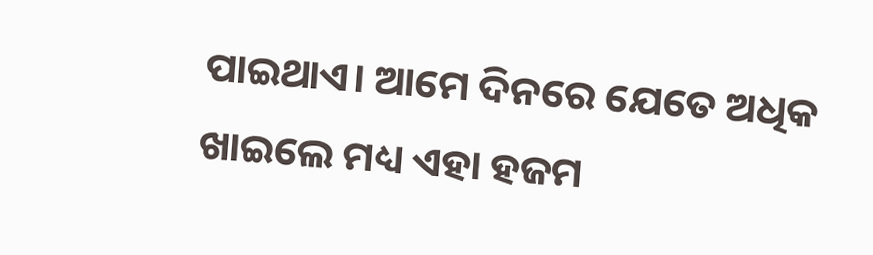ପାଇଥାଏ। ଆମେ ଦିନରେ ଯେତେ ଅଧିକ ଖାଇଲେ ମଧ୍ୟ ଏହା ହଜମ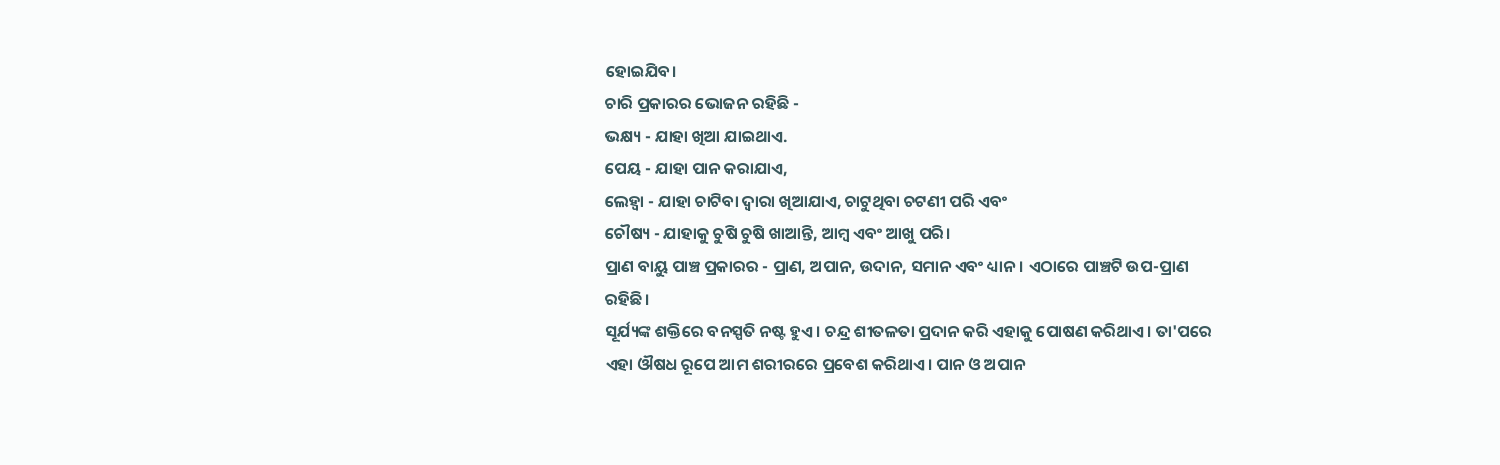ହୋଇଯିବ।
ଚାରି ପ୍ରକାରର ଭୋଜନ ରହିଛି -
ଭକ୍ଷ୍ୟ - ଯାହା ଖିଆ ଯାଇଥାଏ.
ପେୟ - ଯାହା ପାନ କରାଯାଏ,
ଲେହ୍ୱା - ଯାହା ଚାଟିବା ଦ୍ୱାରା ଖିଆଯାଏ, ଚାଟୁଥିବା ଚଟଣୀ ପରି ଏବଂ
ଚୌଷ୍ୟ - ଯାହାକୁ ଚୁଷି ଚୁଷି ଖାଆନ୍ତି, ଆମ୍ବ ଏବଂ ଆଖୁ ପରି।
ପ୍ରାଣ ବାୟୁ ପାଞ୍ଚ ପ୍ରକାରର - ପ୍ରାଣ, ଅପାନ, ଉଦାନ, ସମାନ ଏବଂ ଧ୍ୟାନ। ଏଠାରେ ପାଞ୍ଚଟି ଉପ-ପ୍ରାଣ ରହିଛି।
ସୂର୍ଯ୍ୟଙ୍କ ଶକ୍ତିରେ ବନସ୍ପତି ନଷ୍ଟ ହୁଏ। ଚନ୍ଦ୍ର ଶୀତଳତା ପ୍ରଦାନ କରି ଏହାକୁ ପୋଷଣ କରିଥାଏ। ତା'ପରେ ଏହା ଔଷଧ ରୂପେ ଆମ ଶରୀରରେ ପ୍ରବେଶ କରିଥାଏ। ପାନ ଓ ଅପାନ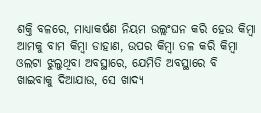ଶକ୍ତି ବଳରେ, ମାଧ୍ୟାକର୍ଷଣ ନିୟମ ଉଲ୍ଲଂଘନ କରି ହେଉ କିମ୍ବା ଆମକୁ ବାମ କିମ୍ବା ଡାହାଣ, ଉପର କିମ୍ବା ତଳ କରି କିମ୍ବା ଓଲଟା ଝୁଲୁଥିବା ଅବସ୍ଥାରେ, ଯେମିତି ଅବସ୍ଥାରେ ବି ଖାଇବାକୁ ଦିଆଯାଉ, ସେ ଖାଦ୍ୟ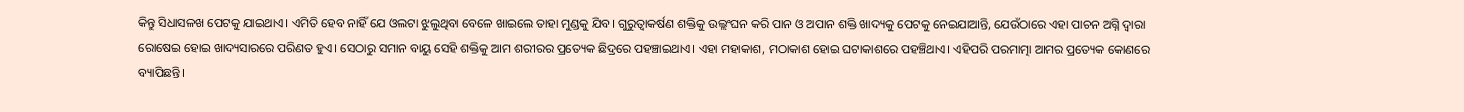କିନ୍ତୁ ସିଧାସଳଖ ପେଟକୁ ଯାଇଥାଏ। ଏମିତି ହେବ ନାହିଁ ଯେ ଓଲଟା ଝୁଲୁଥିବା ବେଳେ ଖାଇଲେ ତାହା ମୁଣ୍ଡକୁ ଯିବ। ଗୁରୁତ୍ୱାକର୍ଷଣ ଶକ୍ତିକୁ ଉଲ୍ଲଂଘନ କରି ପାନ ଓ ଅପାନ ଶକ୍ତି ଖାଦ୍ୟକୁ ପେଟକୁ ନେଇଯାଆନ୍ତି, ଯେଉଁଠାରେ ଏହା ପାଚନ ଅଗ୍ନି ଦ୍ୱାରା ରୋଷେଇ ହୋଇ ଖାଦ୍ୟସାରରେ ପରିଣତ ହୁଏ। ସେଠାରୁ ସମାନ ବାୟୁ ସେହି ଶକ୍ତିକୁ ଆମ ଶରୀରର ପ୍ରତ୍ୟେକ ଛିଦ୍ରରେ ପହଞ୍ଚାଇଥାଏ। ଏହା ମହାକାଶ, ମଠାକାଶ ହୋଇ ଘଟାକାଶରେ ପହଞ୍ଚିଥାଏ। ଏହିପରି ପରମାତ୍ମା ଆମର ପ୍ରତ୍ୟେକ କୋଣରେ ବ୍ୟାପିଛନ୍ତି।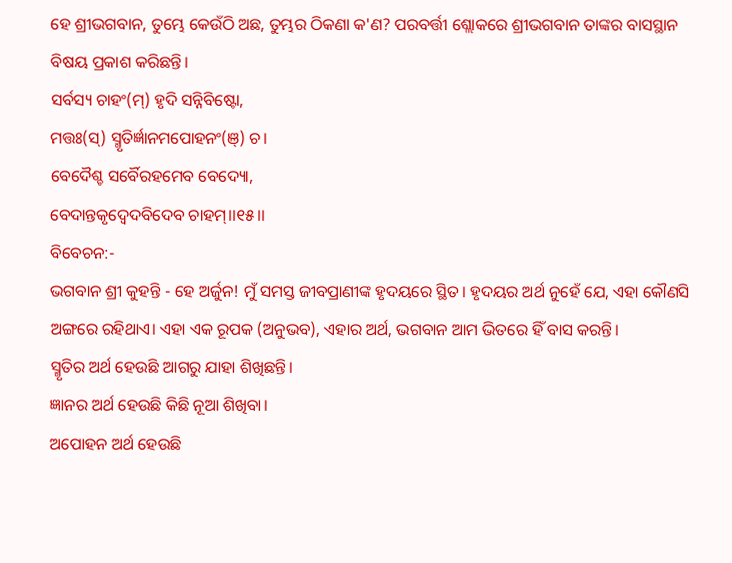ହେ ଶ୍ରୀଭଗବାନ, ତୁମ୍ଭେ କେଉଁଠି ଅଛ, ତୁମ୍ଭର ଠିକଣା କ'ଣ? ପରବର୍ତ୍ତୀ ଶ୍ଲୋକରେ ଶ୍ରୀଭଗବାନ ତାଙ୍କର ବାସସ୍ଥାନ ବିଷୟ ପ୍ରକାଶ କରିଛନ୍ତି।
ସର୍ବସ୍ୟ ଚାହଂ(ମ୍) ହୃଦି ସନ୍ନିବିଷ୍ଟୋ,
ମତ୍ତଃ(ସ୍) ସ୍ମୃତିର୍ଜ୍ଞାନମପୋହନଂ(ଞ୍) ଚ।
ବେଦୈଶ୍ଚ ସର୍ବୈରହମେବ ବେଦ୍ୟୋ,
ବେଦାନ୍ତକୃଦ୍ବେଦବିଦେବ ଚାହମ୍।।୧୫।।
ବିବେଚନ:-
ଭଗବାନ ଶ୍ରୀ କୁହନ୍ତି - ହେ ଅର୍ଜୁନ! ମୁଁ ସମସ୍ତ ଜୀବପ୍ରାଣୀଙ୍କ ହୃଦୟରେ ସ୍ଥିତ। ହୃଦୟର ଅର୍ଥ ନୁହେଁ ଯେ, ଏହା କୌଣସି ଅଙ୍ଗରେ ରହିଥାଏ। ଏହା ଏକ ରୂପକ (ଅନୁଭବ), ଏହାର ଅର୍ଥ, ଭଗବାନ ଆମ ଭିତରେ ହିଁ ବାସ କରନ୍ତି।
ସ୍ମୃତିର ଅର୍ଥ ହେଉଛି ଆଗରୁ ଯାହା ଶିଖିଛନ୍ତି।
ଜ୍ଞାନର ଅର୍ଥ ହେଉଛି କିଛି ନୂଆ ଶିଖିବା।
ଅପୋହନ ଅର୍ଥ ହେଉଛି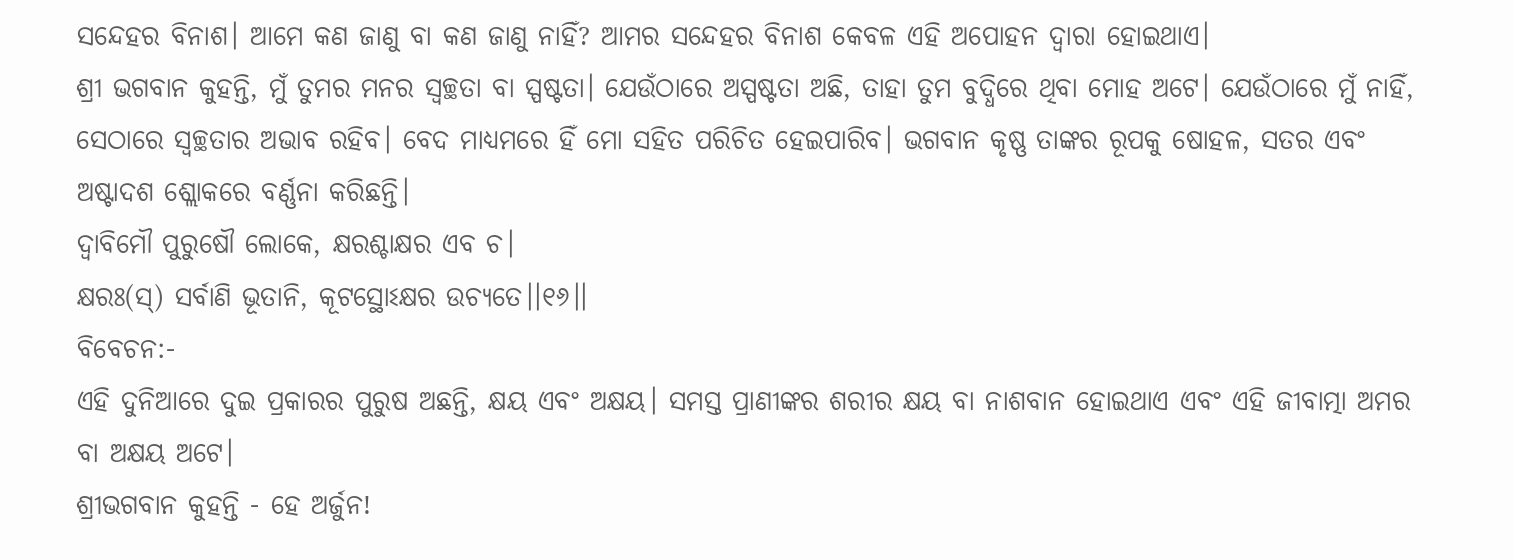ସନ୍ଦେହର ବିନାଶ। ଆମେ କଣ ଜାଣୁ ବା କଣ ଜାଣୁ ନାହିଁ? ଆମର ସନ୍ଦେହର ବିନାଶ କେବଳ ଏହି ଅପୋହନ ଦ୍ୱାରା ହୋଇଥାଏ।
ଶ୍ରୀ ଭଗବାନ କୁହନ୍ତି, ମୁଁ ତୁମର ମନର ସ୍ୱଚ୍ଛତା ବା ସ୍ପଷ୍ଟତା। ଯେଉଁଠାରେ ଅସ୍ପଷ୍ଟତା ଅଛି, ତାହା ତୁମ ବୁଦ୍ଧିରେ ଥିବା ମୋହ ଅଟେ। ଯେଉଁଠାରେ ମୁଁ ନାହିଁ, ସେଠାରେ ସ୍ୱଚ୍ଛତାର ଅଭାବ ରହିବ। ବେଦ ମାଧ୍ୟମରେ ହିଁ ମୋ ସହିତ ପରିଚିତ ହେଇପାରିବ। ଭଗବାନ କୃଷ୍ଣ ତାଙ୍କର ରୂପକୁ ଷୋହଳ, ସତର ଏବଂ ଅଷ୍ଟାଦଶ ଶ୍ଲୋକରେ ବର୍ଣ୍ଣନା କରିଛନ୍ତି।
ଦ୍ୱାବିମୌ ପୁରୁଷୌ ଲୋକେ, କ୍ଷରଶ୍ଚାକ୍ଷର ଏବ ଚ।
କ୍ଷରଃ(ସ୍) ସର୍ବାଣି ଭୂତାନି, କୂଟସ୍ଥୋଽକ୍ଷର ଉଚ୍ୟତେ।।୧୬।।
ବିବେଚନ:-
ଏହି ଦୁନିଆରେ ଦୁଇ ପ୍ରକାରର ପୁରୁଷ ଅଛନ୍ତି, କ୍ଷୟ ଏବଂ ଅକ୍ଷୟ। ସମସ୍ତ ପ୍ରାଣୀଙ୍କର ଶରୀର କ୍ଷୟ ବା ନାଶବାନ ହୋଇଥାଏ ଏବଂ ଏହି ଜୀବାତ୍ମା ଅମର ବା ଅକ୍ଷୟ ଅଟେ।
ଶ୍ରୀଭଗବାନ କୁହନ୍ତି - ହେ ଅର୍ଜୁନ!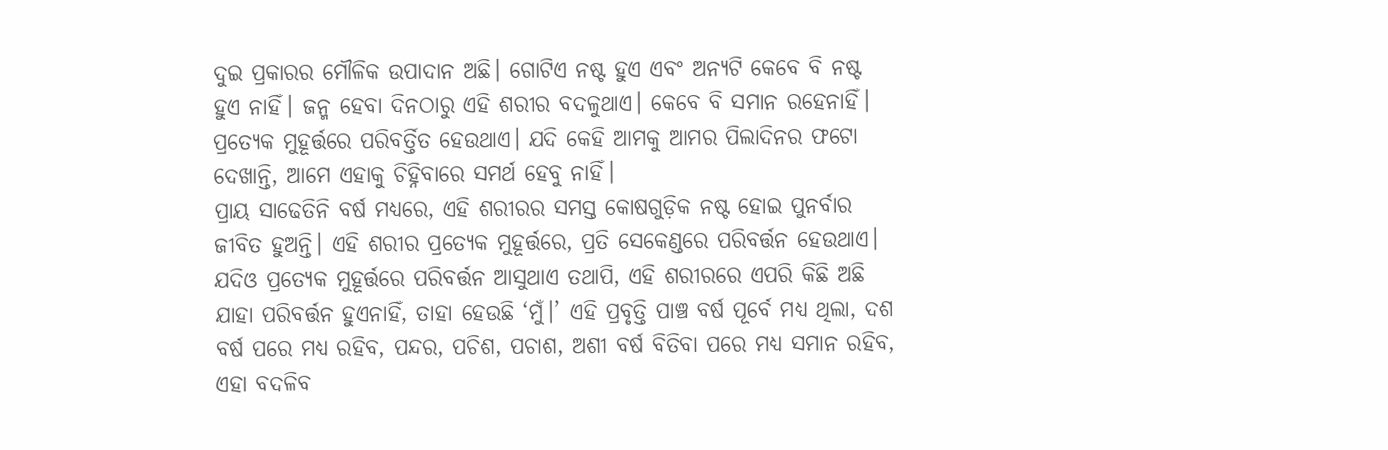ଦୁଇ ପ୍ରକାରର ମୌଳିକ ଉପାଦାନ ଅଛି। ଗୋଟିଏ ନଷ୍ଟ ହୁଏ ଏବଂ ଅନ୍ୟଟି କେବେ ବି ନଷ୍ଟ ହୁଏ ନାହିଁ। ଜନ୍ମ ହେବା ଦିନଠାରୁ ଏହି ଶରୀର ବଦଳୁଥାଏ। କେବେ ବି ସମାନ ରହେନାହିଁ। ପ୍ରତ୍ୟେକ ମୁହୂର୍ତ୍ତରେ ପରିବର୍ତ୍ତିତ ହେଉଥାଏ। ଯଦି କେହି ଆମକୁ ଆମର ପିଲାଦିନର ଫଟୋ ଦେଖାନ୍ତି, ଆମେ ଏହାକୁ ଚିହ୍ନିବାରେ ସମର୍ଥ ହେବୁ ନାହିଁ।
ପ୍ରାୟ ସାଢେତିନି ବର୍ଷ ମଧ୍ୟରେ, ଏହି ଶରୀରର ସମସ୍ତ କୋଷଗୁଡ଼ିକ ନଷ୍ଟ ହୋଇ ପୁନର୍ବାର ଜୀବିତ ହୁଅନ୍ତି। ଏହି ଶରୀର ପ୍ରତ୍ୟେକ ମୁହୂର୍ତ୍ତରେ, ପ୍ରତି ସେକେଣ୍ଡରେ ପରିବର୍ତ୍ତନ ହେଉଥାଏ। ଯଦିଓ ପ୍ରତ୍ୟେକ ମୁହୂର୍ତ୍ତରେ ପରିବର୍ତ୍ତନ ଆସୁଥାଏ ତଥାପି, ଏହି ଶରୀରରେ ଏପରି କିଛି ଅଛି ଯାହା ପରିବର୍ତ୍ତନ ହୁଏନାହିଁ, ତାହା ହେଉଛି ‘ମୁଁ।’ ଏହି ପ୍ରବୃତ୍ତି ପାଞ୍ଚ ବର୍ଷ ପୂର୍ବେ ମଧ୍ୟ ଥିଲା, ଦଶ ବର୍ଷ ପରେ ମଧ୍ୟ ରହିବ, ପନ୍ଦର, ପଚିଶ, ପଚାଶ, ଅଶୀ ବର୍ଷ ବିତିବା ପରେ ମଧ୍ୟ ସମାନ ରହିବ, ଏହା ବଦଳିବ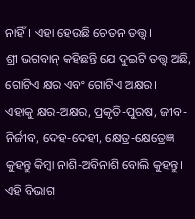ନାହିଁ। ଏହା ହେଉଛି ଚେତନ ତତ୍ତ୍ୱ।
ଶ୍ରୀ ଭଗବାନ୍ କହିଛନ୍ତି ଯେ ଦୁଇଟି ତତ୍ତ୍ୱ ଅଛି, ଗୋଟିଏ କ୍ଷର ଏବଂ ଗୋଟିଏ ଅକ୍ଷର।
ଏହାକୁ କ୍ଷର-ଅକ୍ଷର, ପ୍ରକୃତି-ପୁରଷ, ଜୀବ-ନିର୍ଜୀବ, ଦେହ-ଦେହୀ, କ୍ଷେତ୍ର-କ୍ଷେତ୍ରେଜ୍ଞ କୁହନ୍ତୁ କିମ୍ବା ନାଶି-ଅବିନାଶି ବୋଲି କୁହନ୍ତୁ।
ଏହି ବିଭାଗ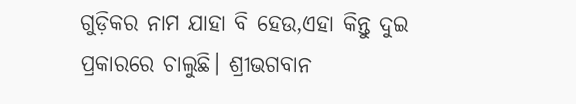ଗୁଡ଼ିକର ନାମ ଯାହା ବି ହେଉ,ଏହା କିନ୍ତୁ ଦୁଇ ପ୍ରକାରରେ ଚାଲୁଛି। ଶ୍ରୀଭଗବାନ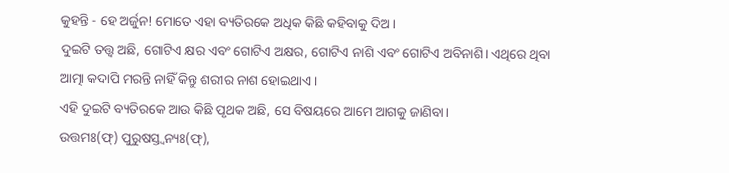କୁହନ୍ତି - ହେ ଅର୍ଜୁନ! ମୋତେ ଏହା ବ୍ୟତିରକେ ଅଧିକ କିଛି କହିବାକୁ ଦିଅ।
ଦୁଇଟି ତତ୍ତ୍ୱ ଅଛି, ଗୋଟିଏ କ୍ଷର ଏବଂ ଗୋଟିଏ ଅକ୍ଷର, ଗୋଟିଏ ନାଶି ଏବଂ ଗୋଟିଏ ଅବିନାଶି। ଏଥିରେ ଥିବା ଆତ୍ମା କଦାପି ମରନ୍ତି ନାହିଁ କିନ୍ତୁ ଶରୀର ନାଶ ହୋଇଥାଏ।
ଏହି ଦୁଇଟି ବ୍ୟତିରକେ ଆଉ କିଛି ପୃଥକ ଅଛି, ସେ ବିଷୟରେ ଆମେ ଆଗକୁ ଜାଣିବା।
ଉତ୍ତମଃ(ଫ୍) ପୁରୁଷସ୍ତ୍ୱନ୍ୟଃ(ଫ୍),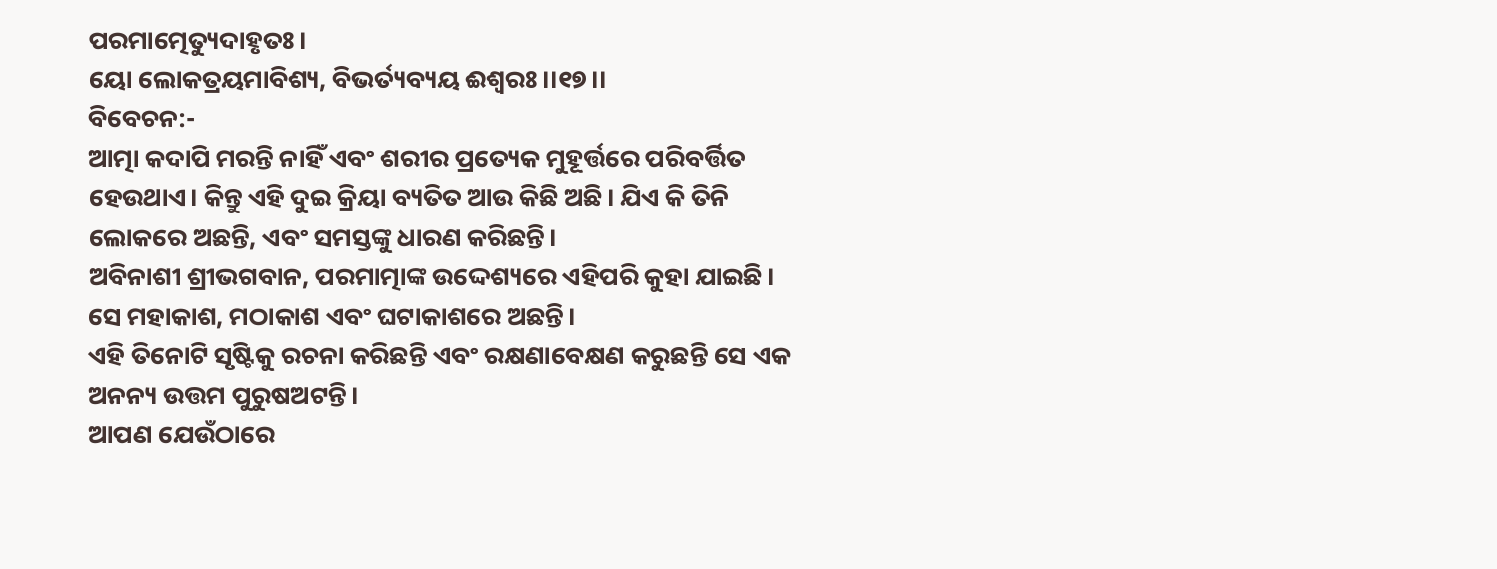ପରମାତ୍ମେତ୍ୟୁଦାହୃତଃ।
ୟୋ ଲୋକତ୍ରୟମାବିଶ୍ୟ, ବିଭର୍ତ୍ୟବ୍ୟୟ ଈଶ୍ୱରଃ।।୧୭।।
ବିବେଚନ:-
ଆତ୍ମା କଦାପି ମରନ୍ତି ନାହିଁ ଏବଂ ଶରୀର ପ୍ରତ୍ୟେକ ମୁହୂର୍ତ୍ତରେ ପରିବର୍ତ୍ତିତ ହେଉଥାଏ। କିନ୍ତୁ ଏହି ଦୁଇ କ୍ରିୟା ବ୍ୟତିତ ଆଉ କିଛି ଅଛି। ଯିଏ କି ତିନି ଲୋକରେ ଅଛନ୍ତି, ଏବଂ ସମସ୍ତଙ୍କୁ ଧାରଣ କରିଛନ୍ତି।
ଅବିନାଶୀ ଶ୍ରୀଭଗବାନ, ପରମାତ୍ମାଙ୍କ ଉଦ୍ଦେଶ୍ୟରେ ଏହିପରି କୁହା ଯାଇଛି। ସେ ମହାକାଶ, ମଠାକାଶ ଏବଂ ଘଟାକାଶରେ ଅଛନ୍ତି।
ଏହି ତିନୋଟି ସୃଷ୍ଟିକୁ ରଚନା କରିଛନ୍ତି ଏବଂ ରକ୍ଷଣାବେକ୍ଷଣ କରୁଛନ୍ତି ସେ ଏକ ଅନନ୍ୟ ଉତ୍ତମ ପୁରୁଷଅଟନ୍ତି।
ଆପଣ ଯେଉଁଠାରେ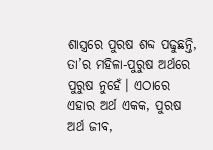ଶାସ୍ତ୍ରରେ ପୁରଷ ଶବ୍ଦ ପଢୁଛନ୍ତି, ତା’ର ମହିଳା-ପୁରୁଷ ଅର୍ଥରେ ପୁରୁଷ ନୁହେଁ। ଏଠାରେ ଏହାର ଅର୍ଥ ଏକକ, ପୁରଷ ଅର୍ଥ ଜୀବ,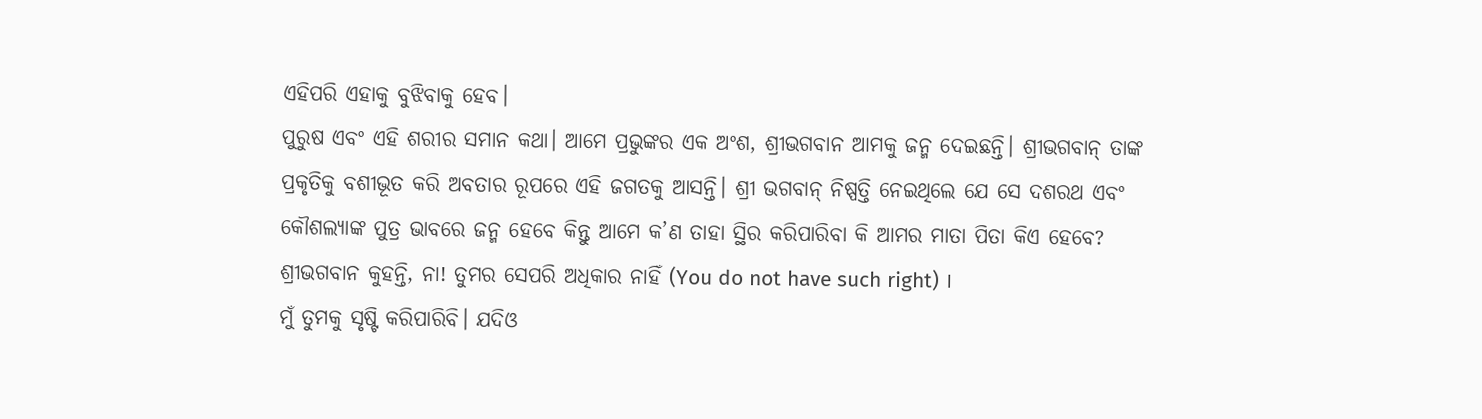ଏହିପରି ଏହାକୁ ବୁଝିବାକୁ ହେବ।
ପୁରୁଷ ଏବଂ ଏହି ଶରୀର ସମାନ କଥା। ଆମେ ପ୍ରଭୁଙ୍କର ଏକ ଅଂଶ, ଶ୍ରୀଭଗବାନ ଆମକୁ ଜନ୍ମ ଦେଇଛନ୍ତି। ଶ୍ରୀଭଗବାନ୍ ତାଙ୍କ ପ୍ରକୃତିକୁ ବଶୀଭୂତ କରି ଅବତାର ରୂପରେ ଏହି ଜଗତକୁ ଆସନ୍ତି। ଶ୍ରୀ ଭଗବାନ୍ ନିଷ୍ପତ୍ତି ନେଇଥିଲେ ଯେ ସେ ଦଶରଥ ଏବଂ କୌଶଲ୍ୟାଙ୍କ ପୁତ୍ର ଭାବରେ ଜନ୍ମ ହେବେ କିନ୍ତୁ ଆମେ କ’ଣ ତାହା ସ୍ଥିର କରିପାରିବା କି ଆମର ମାତା ପିତା କିଏ ହେବେ?
ଶ୍ରୀଭଗବାନ କୁହନ୍ତି, ନା! ତୁମର ସେପରି ଅଧିକାର ନାହିଁ (You do not have such right) ।
ମୁଁ ତୁମକୁ ସୃଷ୍ଟି କରିପାରିବି। ଯଦିଓ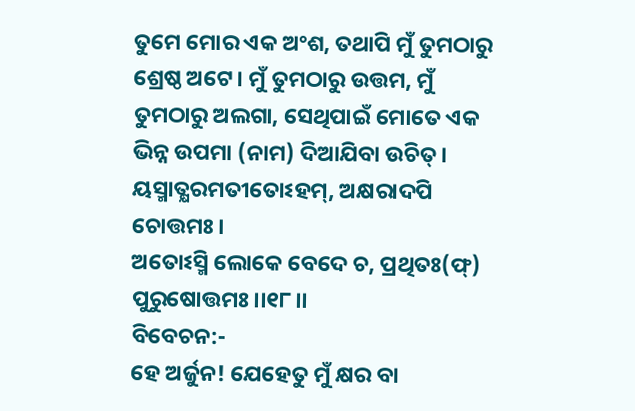ତୁମେ ମୋର ଏକ ଅଂଶ, ତଥାପି ମୁଁ ତୁମଠାରୁ ଶ୍ରେଷ୍ଠ ଅଟେ। ମୁଁ ତୁମଠାରୁ ଉତ୍ତମ, ମୁଁ ତୁମଠାରୁ ଅଲଗା, ସେଥିପାଇଁ ମୋତେ ଏକ ଭିନ୍ନ ଉପମା (ନାମ) ଦିଆଯିବା ଉଚିତ୍।
ୟସ୍ମାତ୍କ୍ଷରମତୀତୋଽହମ୍, ଅକ୍ଷରାଦପି ଚୋତ୍ତମଃ।
ଅତୋଽସ୍ମି ଲୋକେ ବେଦେ ଚ, ପ୍ରଥିତଃ(ଫ୍) ପୁରୁଷୋତ୍ତମଃ।।୧୮।।
ବିବେଚନ:-
ହେ ଅର୍ଜୁନ! ଯେହେତୁ ମୁଁ କ୍ଷର ବା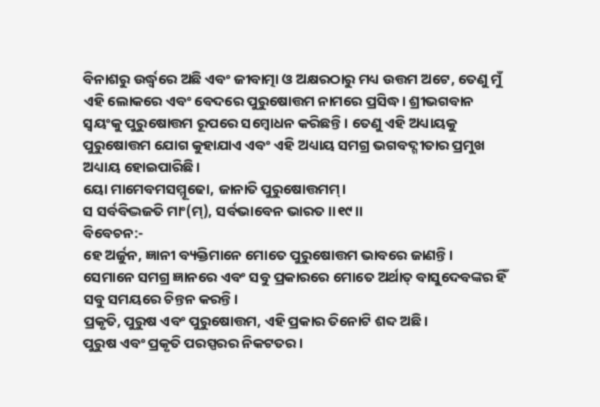ବିନାଶରୁ ଉର୍ଦ୍ଧ୍ୱରେ ଅଛି ଏବଂ ଜୀବାତ୍ମା ଓ ଅକ୍ଷରଠାରୁ ମଧ୍ୟ ଉତ୍ତମ ଅଟେ, ତେଣୁ ମୁଁ ଏହି ଲୋକରେ ଏବଂ ବେଦରେ ପୁରୁଷୋତ୍ତମ ନାମରେ ପ୍ରସିଦ୍ଧ। ଶ୍ରୀଭଗବାନ ସ୍ୱୟଂକୁ ପୁରୁଷୋତ୍ତମ ରୂପରେ ସମ୍ବୋଧନ କରିଛନ୍ତି। ତେଣୁ ଏହି ଅଧ୍ୟାୟକୁ ପୁରୁଷୋତ୍ତମ ଯୋଗ କୁହାଯାଏ ଏବଂ ଏହି ଅଧ୍ୟାୟ ସମଗ୍ର ଭଗବଦ୍ଗୀତାର ପ୍ରମୁଖ ଅଧ୍ୟାୟ ହୋଇପାରିଛି।
ୟୋ ମାମେବମସମ୍ମୂଢୋ, ଜାନାତି ପୁରୁଷୋତ୍ତମମ୍।
ସ ସର୍ବବିଦ୍ଭଜତି ମାଂ(ମ୍), ସର୍ବଭାବେନ ଭାରତ।।୧୯।।
ବିବେଚନ:-
ହେ ଅର୍ଜୁନ, ଜ୍ଞାନୀ ବ୍ୟକ୍ତିମାନେ ମୋତେ ପୁରୁଷୋତ୍ତମ ଭାବରେ ଜାଣନ୍ତି। ସେମାନେ ସମଗ୍ର ଜ୍ଞାନରେ ଏବଂ ସବୁ ପ୍ରକାରରେ ମୋତେ ଅର୍ଥାତ୍ ବାସୁଦେବଙ୍କର ହିଁ ସବୁ ସମୟରେ ଚିନ୍ତନ କରନ୍ତି।
ପ୍ରକୃତି, ପୁରୁଷ ଏବଂ ପୁରୁଷୋତ୍ତମ, ଏହି ପ୍ରକାର ତିନୋଟି ଶବ୍ଦ ଅଛି।
ପୁରୁଷ ଏବଂ ପ୍ରକୃତି ପରସ୍ପରର ନିକଟତର।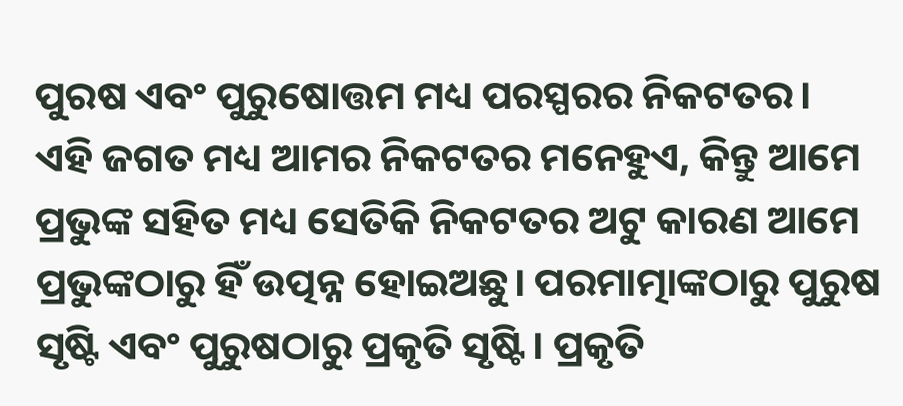ପୁରଷ ଏବଂ ପୁରୁଷୋତ୍ତମ ମଧ୍ୟ ପରସ୍ପରର ନିକଟତର।
ଏହି ଜଗତ ମଧ୍ୟ ଆମର ନିକଟତର ମନେହୁଏ, କିନ୍ତୁ ଆମେ ପ୍ରଭୁଙ୍କ ସହିତ ମଧ୍ୟ ସେତିକି ନିକଟତର ଅଟୁ କାରଣ ଆମେ ପ୍ରଭୁଙ୍କଠାରୁ ହିଁ ଉତ୍ପନ୍ନ ହୋଇଅଛୁ। ପରମାତ୍ମାଙ୍କଠାରୁ ପୁରୁଷ ସୃଷ୍ଟି ଏବଂ ପୁରୁଷଠାରୁ ପ୍ରକୃତି ସୃଷ୍ଟି। ପ୍ରକୃତି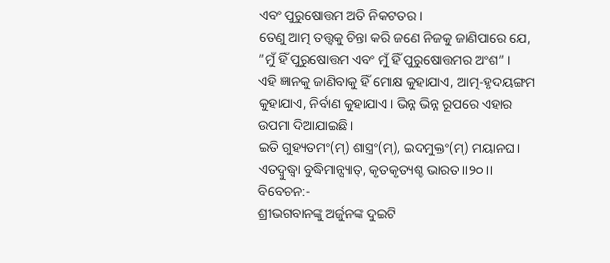ଏବଂ ପୁରୁଷୋତ୍ତମ ଅତି ନିକଟତର।
ତେଣୁ ଆତ୍ମ ତତ୍ତ୍ୱକୁ ଚିନ୍ତା କରି ଜଣେ ନିଜକୁ ଜାଣିପାରେ ଯେ, ”ମୁଁ ହିଁ ପୁରୁଷୋତ୍ତମ ଏବଂ ମୁଁ ହିଁ ପୁରୁଷୋତ୍ତମର ଅଂଶ” ।
ଏହି ଜ୍ଞାନକୁ ଜାଣିବାକୁ ହିଁ ମୋକ୍ଷ କୁହାଯାଏ, ଆତ୍ମ-ହୃଦୟଙ୍ଗମ କୁହାଯାଏ, ନିର୍ବାଣ କୁହାଯାଏ। ଭିନ୍ନ ଭିନ୍ନ ରୂପରେ ଏହାର ଉପମା ଦିଆଯାଇଛି।
ଇତି ଗୁହ୍ୟତମଂ(ମ୍) ଶାସ୍ତ୍ରଂ(ମ୍), ଇଦମୁକ୍ତଂ(ମ୍) ମୟାନଘ।
ଏତଦ୍ବୁଦ୍ଧ୍ୱା ବୁଦ୍ଧିମାନ୍ସ୍ୟାତ୍, କୃତକୃତ୍ୟଶ୍ଚ ଭାରତ।।୨୦।।
ବିବେଚନ:-
ଶ୍ରୀଭଗବାନଙ୍କୁ ଅର୍ଜୁନଙ୍କ ଦୁଇଟି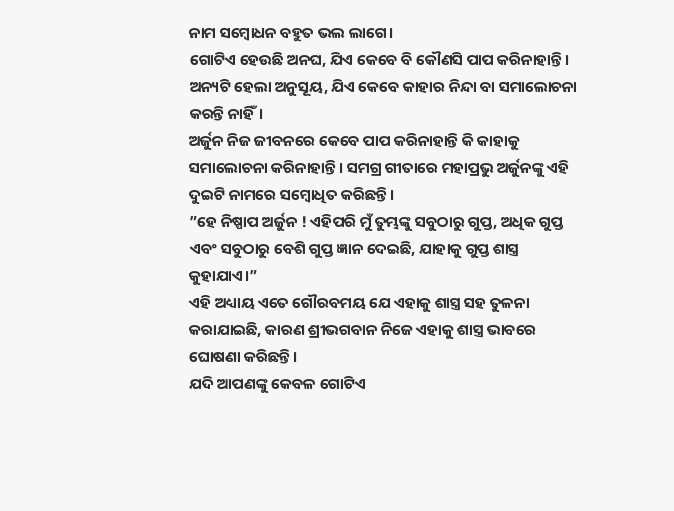ନାମ ସମ୍ବୋଧନ ବହୁତ ଭଲ ଲାଗେ।
ଗୋଟିଏ ହେଉଛି ଅନଘ, ଯିଏ କେବେ ବି କୌଣସି ପାପ କରିନାହାନ୍ତି।
ଅନ୍ୟଟି ହେଲା ଅନୁସୂୟ, ଯିଏ କେବେ କାହାର ନିନ୍ଦା ବା ସମାଲୋଚନା କରନ୍ତି ନାହିଁ।
ଅର୍ଜୁନ ନିଜ ଜୀବନରେ କେବେ ପାପ କରିନାହାନ୍ତି କି କାହାକୁ ସମାଲୋଚନା କରିନାହାନ୍ତି। ସମଗ୍ର ଗୀତାରେ ମହାପ୍ରଭୁ ଅର୍ଜୁନଙ୍କୁ ଏହି ଦୁଇଟି ନାମରେ ସମ୍ବୋଧିତ କରିଛନ୍ତି।
”ହେ ନିଷ୍ପାପ ଅର୍ଜୁନ ! ଏହିପରି ମୁଁ ତୁମ୍ଭଙ୍କୁ ସବୁଠାରୁ ଗୁପ୍ତ, ଅଧିକ ଗୁପ୍ତ ଏବଂ ସବୁଠାରୁ ବେଶି ଗୁପ୍ତ ଜ୍ଞାନ ଦେଇଛି, ଯାହାକୁ ଗୁପ୍ତ ଶାସ୍ତ୍ର କୁହାଯାଏ।”
ଏହି ଅଧ୍ୟାୟ ଏତେ ଗୌରବମୟ ଯେ ଏହାକୁ ଶାସ୍ତ୍ର ସହ ତୁଳନା କରାଯାଇଛି, କାରଣ ଶ୍ରୀଭଗବାନ ନିଜେ ଏହାକୁ ଶାସ୍ତ୍ର ଭାବରେ ଘୋଷଣା କରିଛନ୍ତି।
ଯଦି ଆପଣଙ୍କୁ କେବଳ ଗୋଟିଏ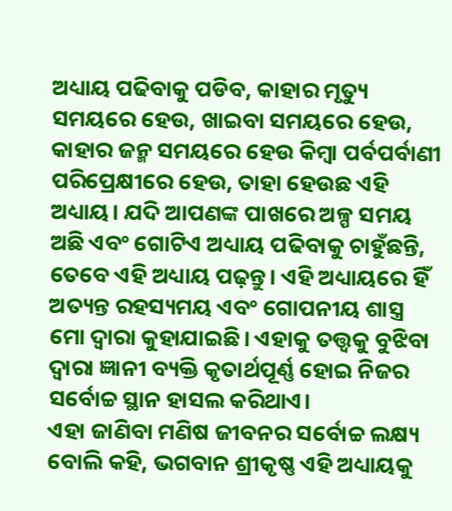ଅଧ୍ୟାୟ ପଢିବାକୁ ପଡିବ, କାହାର ମୃତ୍ୟୁ ସମୟରେ ହେଉ, ଖାଇବା ସମୟରେ ହେଉ, କାହାର ଜନ୍ମ ସମୟରେ ହେଉ କିମ୍ବା ପର୍ବପର୍ବାଣୀ ପରିପ୍ରେକ୍ଷୀରେ ହେଉ, ତାହା ହେଉଛ ଏହି ଅଧ୍ୟାୟ। ଯଦି ଆପଣଙ୍କ ପାଖରେ ଅଳ୍ପ ସମୟ ଅଛି ଏବଂ ଗୋଟିଏ ଅଧ୍ୟାୟ ପଢିବାକୁ ଚାହୁଁଛନ୍ତି, ତେବେ ଏହି ଅଧ୍ୟାୟ ପଢ଼ନ୍ତୁ। ଏହି ଅଧ୍ୟାୟରେ ହିଁ ଅତ୍ୟନ୍ତ ରହସ୍ୟମୟ ଏବଂ ଗୋପନୀୟ ଶାସ୍ତ୍ର ମୋ ଦ୍ୱାରା କୁହାଯାଇଛି। ଏହାକୁ ତତ୍ତ୍ୱକୁ ବୁଝିବା ଦ୍ଵାରା ଜ୍ଞାନୀ ବ୍ୟକ୍ତି କୃତାର୍ଥପୂର୍ଣ୍ଣ ହୋଇ ନିଜର ସର୍ବୋଚ୍ଚ ସ୍ଥାନ ହାସଲ କରିଥାଏ।
ଏହା ଜାଣିବା ମଣିଷ ଜୀବନର ସର୍ବୋଚ୍ଚ ଲକ୍ଷ୍ୟ ବୋଲି କହି, ଭଗବାନ ଶ୍ରୀକୃଷ୍ଣ ଏହି ଅଧ୍ୟାୟକୁ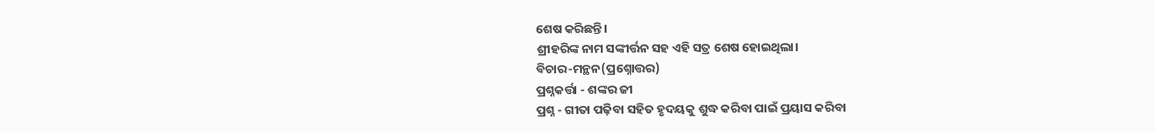ଶେଷ କରିଛନ୍ତି।
ଶ୍ରୀହରିଙ୍କ ନାମ ସଙ୍କୀର୍ତ୍ତନ ସହ ଏହି ସତ୍ର ଶେଷ ହୋଇଥିଲା।
ବିଚାର-ମନ୍ଥନ(ପ୍ରଶ୍ନୋତ୍ତର)
ପ୍ରଶ୍ନକର୍ତ୍ତା - ଶଙ୍କର ଜୀ
ପ୍ରଶ୍ନ - ଗୀତା ପଢ଼ିବା ସହିତ ହୃଦୟକୁ ଶୁଦ୍ଧ କରିବା ପାଇଁ ପ୍ରୟାସ କରିବା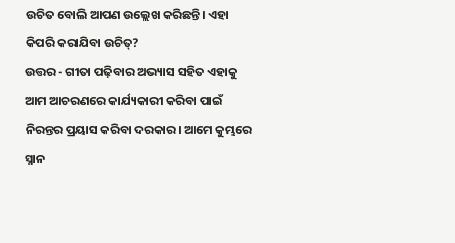ଉଚିତ ବୋଲି ଆପଣ ଉଲ୍ଲେଖ କରିଛନ୍ତି। ଏହା କିପରି କରାଯିବା ଉଚିତ୍?
ଉତ୍ତର - ଗୀତା ପଢ଼ିବାର ଅଭ୍ୟାସ ସହିତ ଏହାକୁ ଆମ ଆଚରଣରେ କାର୍ଯ୍ୟକାରୀ କରିବା ପାଇଁ ନିରନ୍ତର ପ୍ରୟାସ କରିବା ଦରକାର। ଆମେ କୁମ୍ଭରେ ସ୍ନାନ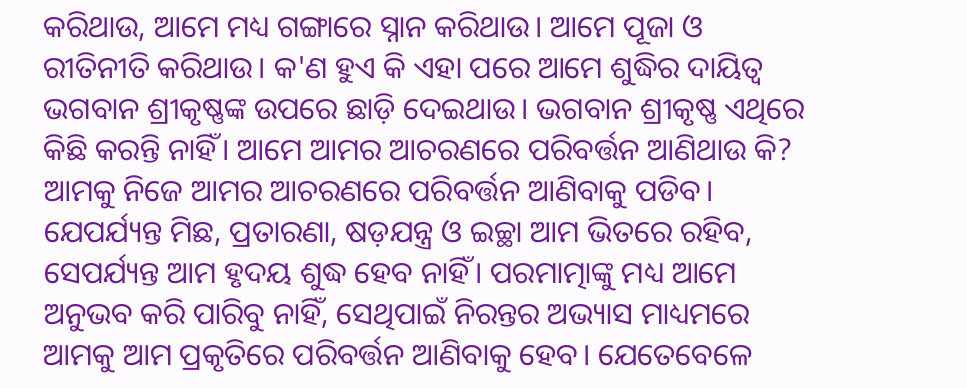କରିଥାଉ, ଆମେ ମଧ୍ୟ ଗଙ୍ଗାରେ ସ୍ନାନ କରିଥାଉ। ଆମେ ପୂଜା ଓ ରୀତିନୀତି କରିଥାଉ। କ'ଣ ହୁଏ କି ଏହା ପରେ ଆମେ ଶୁଦ୍ଧିର ଦାୟିତ୍ୱ ଭଗବାନ ଶ୍ରୀକୃଷ୍ଣଙ୍କ ଉପରେ ଛାଡ଼ି ଦେଇଥାଉ। ଭଗବାନ ଶ୍ରୀକୃଷ୍ଣ ଏଥିରେ କିଛି କରନ୍ତି ନାହିଁ। ଆମେ ଆମର ଆଚରଣରେ ପରିବର୍ତ୍ତନ ଆଣିଥାଉ କି? ଆମକୁ ନିଜେ ଆମର ଆଚରଣରେ ପରିବର୍ତ୍ତନ ଆଣିବାକୁ ପଡିବ। ଯେପର୍ଯ୍ୟନ୍ତ ମିଛ, ପ୍ରତାରଣା, ଷଡ଼ଯନ୍ତ୍ର ଓ ଇଚ୍ଛା ଆମ ଭିତରେ ରହିବ, ସେପର୍ଯ୍ୟନ୍ତ ଆମ ହୃଦୟ ଶୁଦ୍ଧ ହେବ ନାହିଁ। ପରମାତ୍ମାଙ୍କୁ ମଧ୍ୟ ଆମେ ଅନୁଭବ କରି ପାରିବୁ ନାହିଁ, ସେଥିପାଇଁ ନିରନ୍ତର ଅଭ୍ୟାସ ମାଧ୍ୟମରେ ଆମକୁ ଆମ ପ୍ରକୃତିରେ ପରିବର୍ତ୍ତନ ଆଣିବାକୁ ହେବ। ଯେତେବେଳେ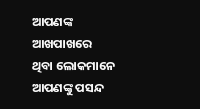ଆପଣଙ୍କ ଆଖପାଖରେ ଥିବା ଲୋକମାନେ ଆପଣଙ୍କୁ ପସନ୍ଦ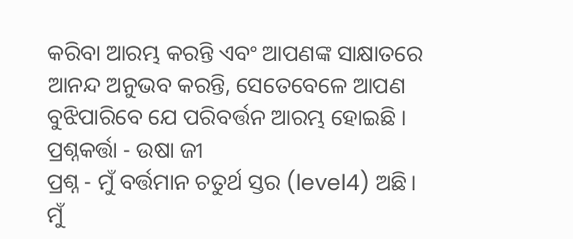କରିବା ଆରମ୍ଭ କରନ୍ତି ଏବଂ ଆପଣଙ୍କ ସାକ୍ଷାତରେ ଆନନ୍ଦ ଅନୁଭବ କରନ୍ତି, ସେତେବେଳେ ଆପଣ ବୁଝିପାରିବେ ଯେ ପରିବର୍ତ୍ତନ ଆରମ୍ଭ ହୋଇଛି ।
ପ୍ରଶ୍ନକର୍ତ୍ତା - ଉଷା ଜୀ
ପ୍ରଶ୍ନ - ମୁଁ ବର୍ତ୍ତମାନ ଚତୁର୍ଥ ସ୍ତର (level4) ଅଛି। ମୁଁ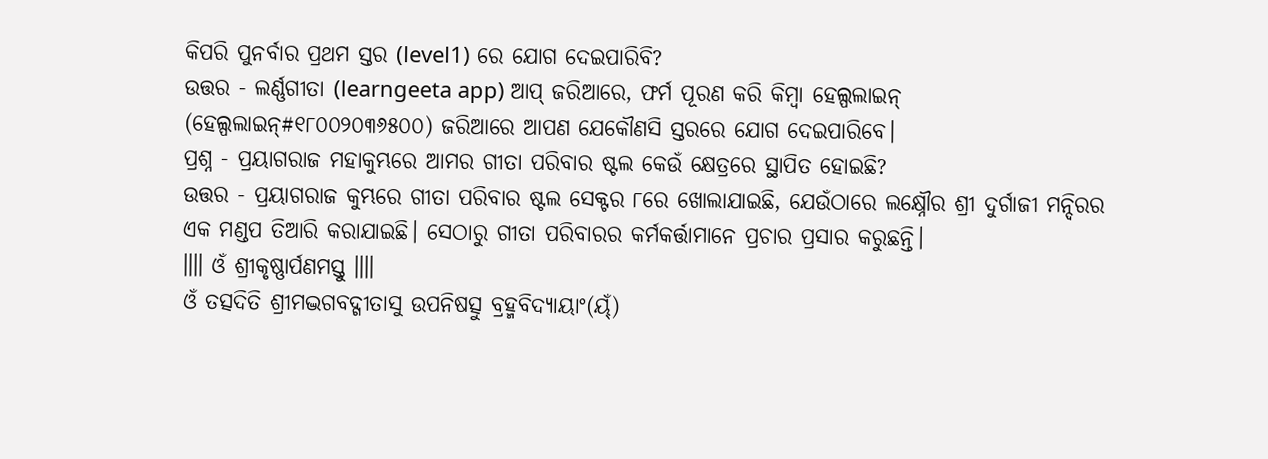କିପରି ପୁନର୍ବାର ପ୍ରଥମ ସ୍ତର (level1) ରେ ଯୋଗ ଦେଇପାରିବି?
ଉତ୍ତର - ଲର୍ଣ୍ଣଗୀତା (learngeeta app) ଆପ୍ ଜରିଆରେ, ଫର୍ମ ପୂରଣ କରି କିମ୍ବା ହେଲ୍ପଲାଇନ୍ (ହେଲ୍ପଲାଇନ୍#୧୮୦୦୨୦୩୬୫୦୦) ଜରିଆରେ ଆପଣ ଯେକୌଣସି ସ୍ତରରେ ଯୋଗ ଦେଇପାରିବେ।
ପ୍ରଶ୍ନ - ପ୍ରୟାଗରାଜ ମହାକୁମ୍ଭରେ ଆମର ଗୀତା ପରିବାର ଷ୍ଟଲ କେଉଁ କ୍ଷେତ୍ରରେ ସ୍ଥାପିତ ହୋଇଛି?
ଉତ୍ତର - ପ୍ରୟାଗରାଜ କୁମ୍ଭରେ ଗୀତା ପରିବାର ଷ୍ଟଲ ସେକ୍ଟର ୮ରେ ଖୋଲାଯାଇଛି, ଯେଉଁଠାରେ ଲକ୍ଷ୍ନୌର ଶ୍ରୀ ଦୁର୍ଗାଜୀ ମନ୍ଦିରର ଏକ ମଣ୍ଡପ ତିଆରି କରାଯାଇଛି। ସେଠାରୁ ଗୀତା ପରିବାରର କର୍ମକର୍ତ୍ତାମାନେ ପ୍ରଚାର ପ୍ରସାର କରୁଛନ୍ତି।
॥॥ ଓଁ ଶ୍ରୀକୃଷ୍ଣାର୍ପଣମସ୍ତୁ ॥॥
ଓଁ ତତ୍ସଦିତି ଶ୍ରୀମଦ୍ଭଗବଦ୍ଗୀତାସୁ ଉପନିଷତ୍ସୁ ବ୍ରହ୍ମବିଦ୍ୟାୟାଂ(ୟ୍ଁ)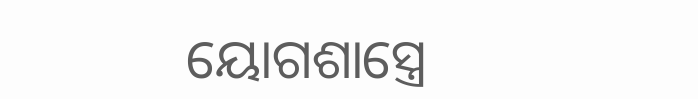ୟୋଗଶାସ୍ତ୍ରେ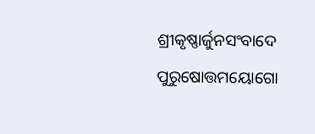ଶ୍ରୀକୃଷ୍ଣାର୍ଜୁନସଂବାଦେ ପୁରୁଷୋତ୍ତମୟୋଗୋ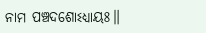ନାମ ପଞ୍ଚଦଶୋଽଧ୍ୟାୟଃ॥